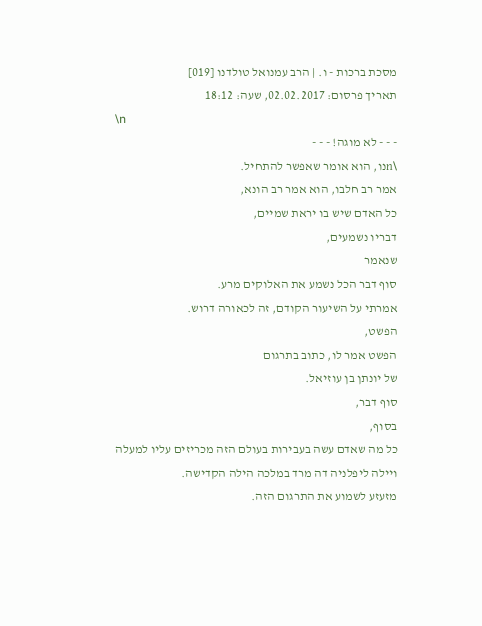מסכת ברכות - ו. | הרב עמנואל טולדנו [019]
תאריך פרסום: 02.02.2017, שעה: 18:12
\n
- - - לא מוגה! - - -
\nנו, הוא אומר שאפשר להתחיל.
אמר רב חלבו, הוא אמר רב הונא,
כל האדם שיש בו יראת שמיים,
דבריו נשמעים,
שנאמר
סוף דבר הכל נשמע את האלוקים מרע.
אמרתי על השיעור הקודם, זה לכאורה דרוש.
הפשט,
הפשט אמר לו, כתוב בתרגום
של יונתן בן עוזיאל.
סוף דבר,
בסוף,
כל מה שאדם עשה בעבירות בעולם הזה מכריזים עליו למעלה
ויילה ליפלניה דה מרד במלכה הילה הקדישה.
מזעזע לשמוע את התרגום הזה.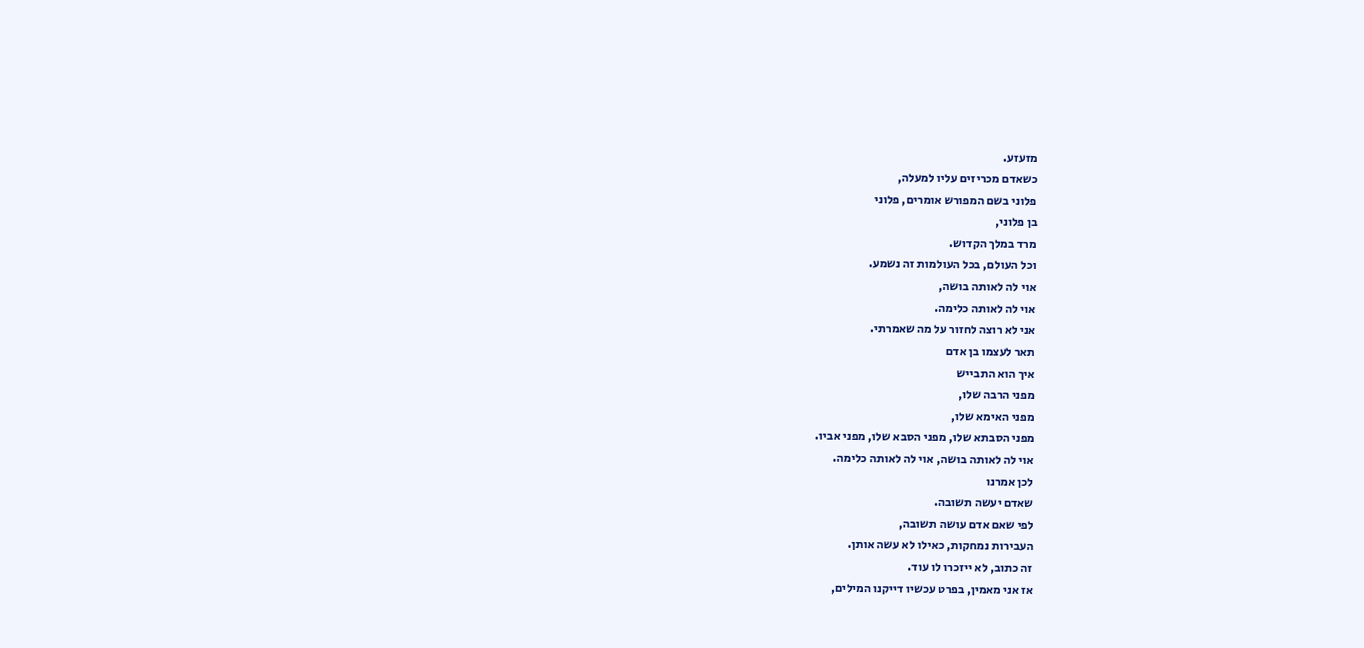מזעזע.
כשאדם מכריזים עליו למעלה,
פלוני בשם המפורש אומרים, פלוני
בן פלוני,
מרד במלך הקדוש.
וכל העולם, בכל העולמות זה נשמע.
אוי לה לאותה בושה,
אוי לה לאותה כלימה.
אני לא רוצה לחזור על מה שאמרתי.
תאר לעצמו בן אדם
איך הוא התבייש
מפני הרבה שלו,
מפני האימא שלו,
מפני הסבתא שלו, מפני הסבא שלו, מפני אביו.
אוי לה לאותה בושה, אוי לה לאותה כלימה.
לכן אמרנו
שאדם יעשה תשובה.
לפי שאם אדם עושה תשובה,
העבירות נמחקות, כאילו לא עשה אותן.
זה כתוב, לא ייזכרו לו עוד.
אז אני מאמין, בפרט עכשיו דייקנו המילים,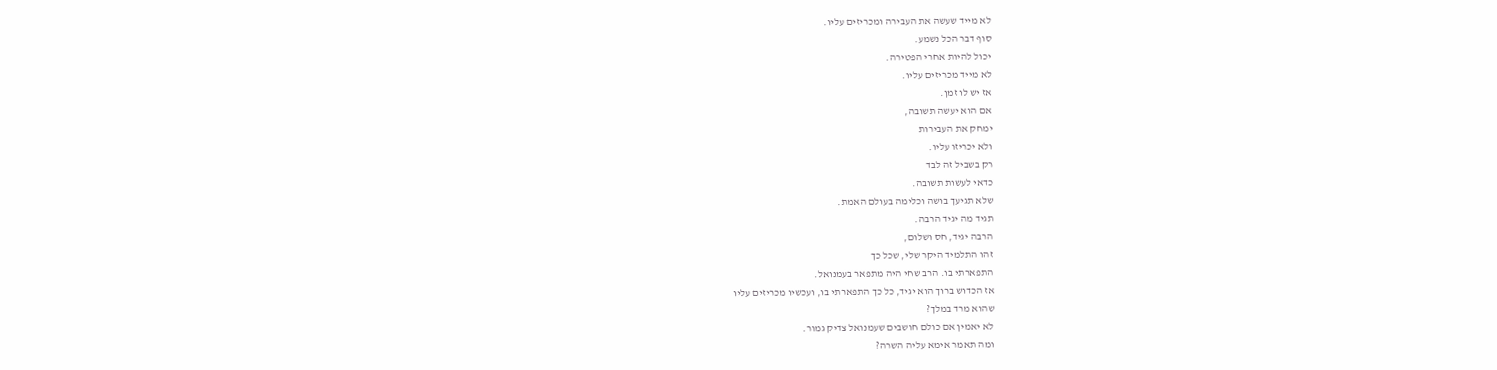לא מייד שעשה את העבירה ומכריזים עליו.
סוף דבר הכל נשמע.
יכול להיות אחרי הפטירה.
לא מייד מכריזים עליו.
אז יש לו זמן.
אם הוא יעשה תשובה,
ימחק את העבירות
ולא יכריזו עליו.
רק בשביל זה לבד
כדאי לעשות תשובה.
שלא תגיעך בושה וכלימה בעולם האמת.
תגיד מה יגיד הרבה.
הרבה יגיד, חס ושלום,
זהו התלמיד היקר שלי, שכל כך
התפארתי בו. הרב שחי היה מתפאר בעמנואל.
אז הכדוש ברוך הוא יגיד, כל כך התפארתי בו, ועכשיו מכריזים עליו
שהוא מרד במלך?
לא יאמין אם כולם חושבים שעמנואל צדיק גמור.
ומה תאמר אימא עליה השרה?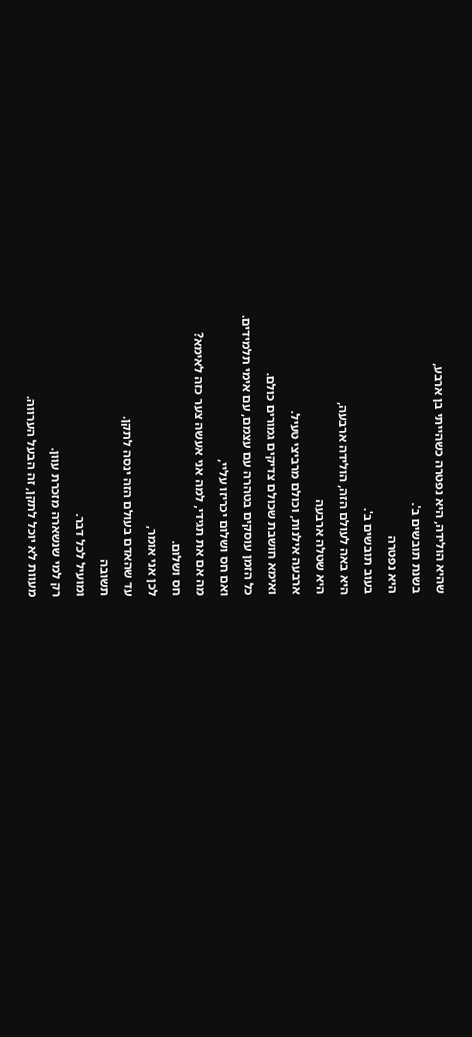שהיא הולידה, היא נפטרה כשהייתי בן ארבע,
בשנת תובשים ב'.
היא נפטרה
בעוב תובשים ב'.
היא באה לעולם הזה, הולידה ארבעה,
היא שטלה ארבעה
ארבעה אילנות, וכולם מרביצי טעיל.
ואימא חושבת שכולם צדיקים גמורים כולם.
כל הזמן עוסקים בטהרה עם עצמם, עם אימי תלמידים.
ואם חס ושלום יכריזו עליי,
מה אם את תגידי, למה אני אעשה צער כזה לאימא?
חס ושלום.
לכן אני אומר,
עד שהאדם בעולם הזה ינסה לתקן.
תשובה
ומועיל לכל דבר.
רק למי שנשארה מזכרת עוון.
מעוות לא יוכל לתקן, זה הבעל הערווה.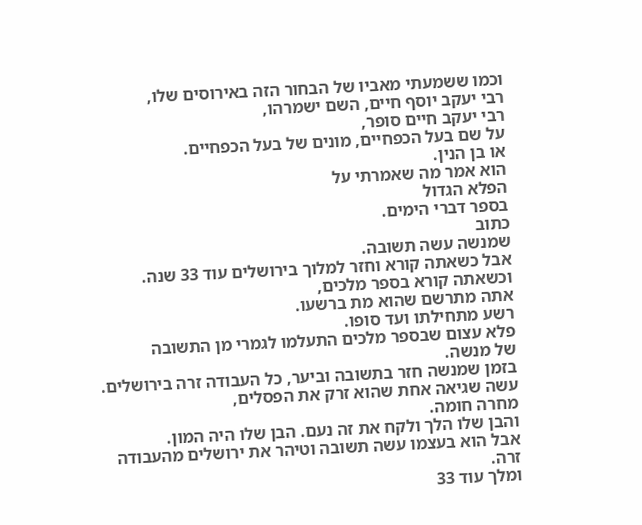וכמו ששמעתי מאביו של הבחור הזה באירוסים שלו,
רבי יעקב יוסף חיים, השם ישמרהו,
רבי יעקב חיים סופר,
על שם בעל הכפחיים, מונים של בעל הכפחיים.
או בן הנין.
הוא אמר מה שאמרתי על
הפלא הגדול
בספר דברי הימים.
כתוב
שמנשה עשה תשובה.
אבל כשאתה קורא וחזר למלוך בירושלים עוד 33 שנה.
וכשאתה קורא בספר מלכים,
אתה מתרשם שהוא מת ברשעו.
רשע מתחילתו ועד סופו.
פלא עצום שבספר מלכים התעלמו לגמרי מן התשובה
של מנשה.
בזמן שמנשה חזר בתשובה וביער, כל העבודה זרה בירושלים.
עשה שגיאה אחת שהוא זרק את הפסלים,
מחרה חומה.
והבן שלו הלך ולקח את זה נעם. הבן שלו היה המון.
אבל הוא בעצמו עשה תשובה וטיהר את ירושלים מהעבודה זרה.
ומלך עוד 33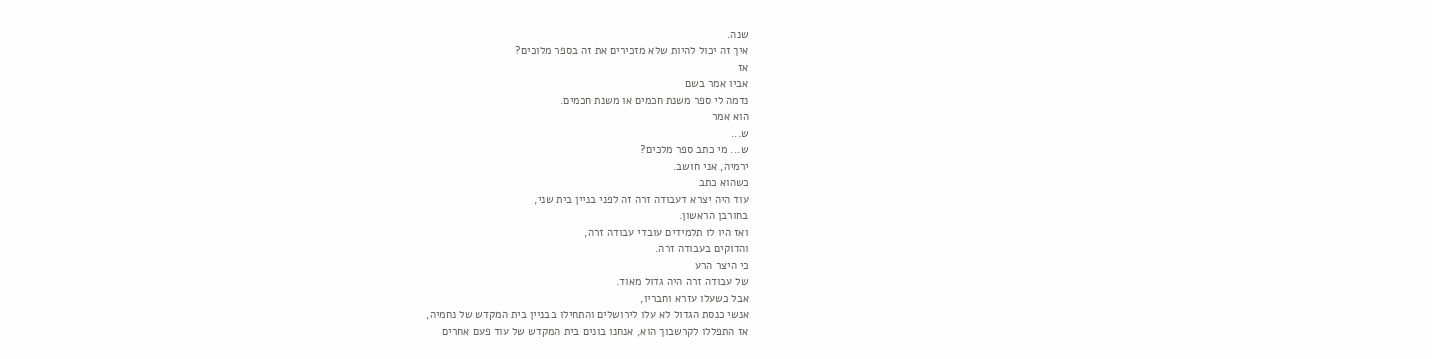שנה.
איך זה יכול להיות שלא מזכירים את זה בספר מלוכים?
אז
אביו אמר בשם
נדמה לי ספר משנת חכמים או משנת חכמים.
הוא אמר
ש...
ש... מי כתב ספר מלכים?
ירמיה, אני חושב.
כשהוא כתב
עוד היה יצרא דעבודה זרה זה לפני בניין בית שני,
בחורבן הראשון.
ואז היו לו תלמידים עובדי עבודה זרה,
והדוקים בעבודה זרה.
כי היצר הרע
של עבודה זרה היה גדול מאוד.
אבל כשעלו עזרא וחבריו,
אנשי כנסת הגדול לא עלו לירושלים והתחילו בבניין בית המקדש של נחמיה,
אז התפללו לקרשבוך הוא, אנחנו בונים בית המקדש של עוד פעם אחרים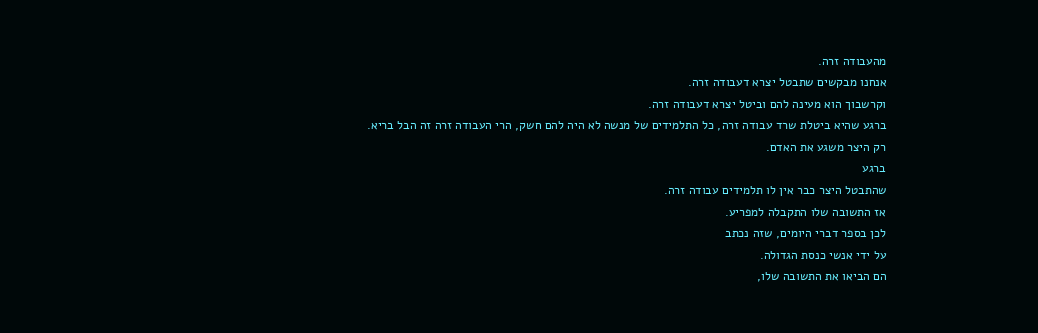מהעבודה זרה.
אנחנו מבקשים שתבטל יצרא דעבודה זרה.
וקרשבוך הוא מעינה להם וביטל יצרא דעבודה זרה.
ברגע שהיא ביטלת שרד עבודה זרה, כל התלמידים של מנשה לא היה להם חשק, הרי העבודה זרה זה הבל בריא.
רק היצר משגע את האדם.
ברגע
שהתבטל היצר כבר אין לו תלמידים עבודה זרה.
אז התשובה שלו התקבלה למפריע.
לכן בספר דברי היומים, שזה נכתב
על ידי אנשי כנסת הגדולה.
הם הביאו את התשובה שלו,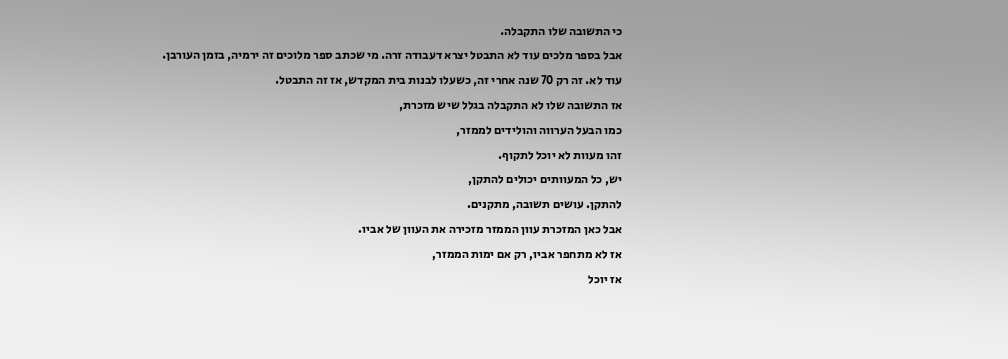כי התשובה שלו התקבלה.
אבל בספר מלכים עוד לא התבטל יצרא דעבודה זרה. מי שכתב ספר מלוכים זה ירמיה, בזמן העורבן.
עוד לא. זה רק 70 שנה אחרי זה, כשעלו לבנות בית המקדש, אז זה התבטל.
אז התשובה שלו לא התקבלה בגלל שיש מזכרת,
כמו הבעל הערווה והולידים לממזר,
זהו מעוות לא יוכל לתקוף.
יש, כל המעוותים יכולים להתקן,
להתקן. עושים תשובה, מתקנים.
אבל כאן המזכרת עוון הממזר מזכירה את העוון של אביו.
אז לא מתחפר אביו, רק אם ימות הממזר,
אז יוכל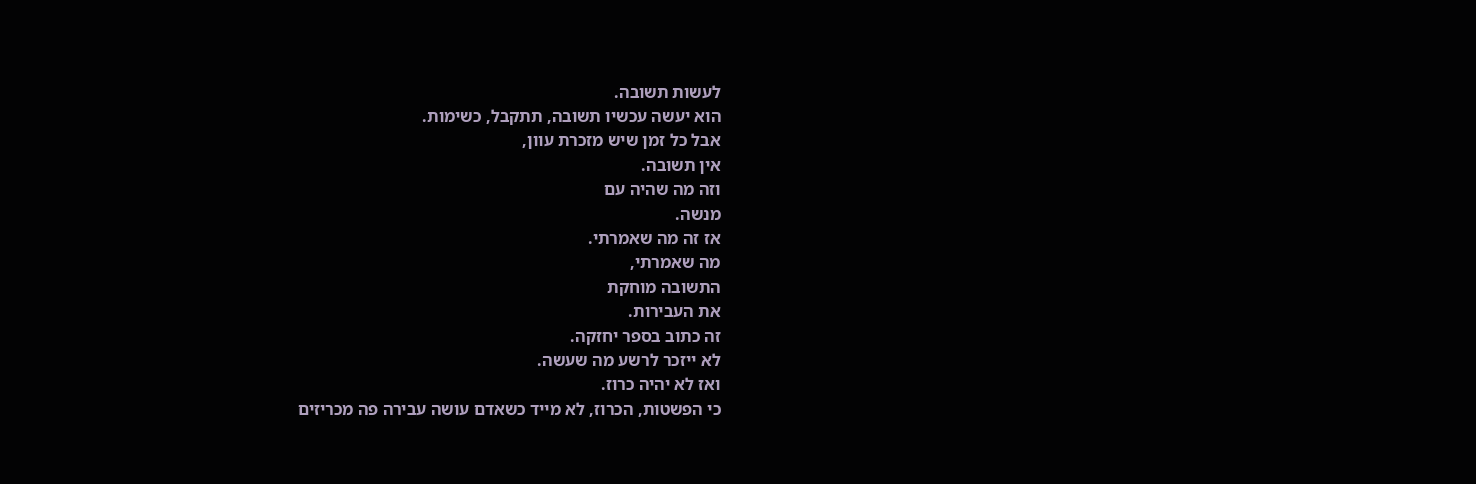לעשות תשובה.
הוא יעשה עכשיו תשובה, תתקבל, כשימות.
אבל כל זמן שיש מזכרת עוון,
אין תשובה.
וזה מה שהיה עם
מנשה.
אז זה מה שאמרתי.
מה שאמרתי,
התשובה מוחקת
את העבירות.
זה כתוב בספר יחזקה.
לא ייזכר לרשע מה שעשה.
ואז לא יהיה כרוז.
כי הפשטות, הכרוז, לא מייד כשאדם עושה עבירה פה מכריזים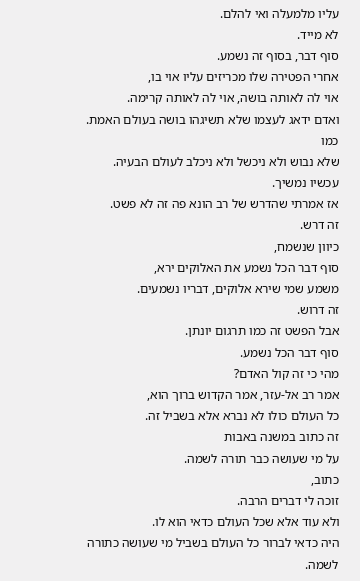עליו מלמעלה ואי להלם.
לא מייד.
סוף דבר, בסוף זה נשמע.
אחרי הפטירה שלו מכריזים עליו אוי בו,
אוי לה לאותה בושה, אוי לה לאותה קרימה.
ואדם ידאג לעצמו שלא תשיגהו בושה בעולם האמת.
כמו
שלא נבוש ולא ניכשל ולא ניכלב לעולם הבעיה.
עכשיו נמשיך.
אז אמרתי שהדרש של רב הונא פה זה לא פשט.
זה דרש.
כיוון שנשמח,
סוף דבר הכל נשמע את האלוקים ירא,
משמע שמי שירא אלוקים, דבריו נשמעים.
זה דרוש.
אבל הפשט זה כמו תרגום יונתן.
סוף דבר הכל נשמע.
מהי כי זה קול האדם?
אמר רב אל-עזר, אמר הקדוש ברוך הוא,
כל העולם כולו לא נברא אלא בשביל זה.
זה כתוב במשנה באבות
על מי שעושה כבר תורה לשמה.
כתוב,
זוכה לי דברים הרבה.
ולא עוד אלא שכל העולם כדאי הוא לו.
היה כדאי לברור כל העולם בשביל מי שעושה כתורה לשמה.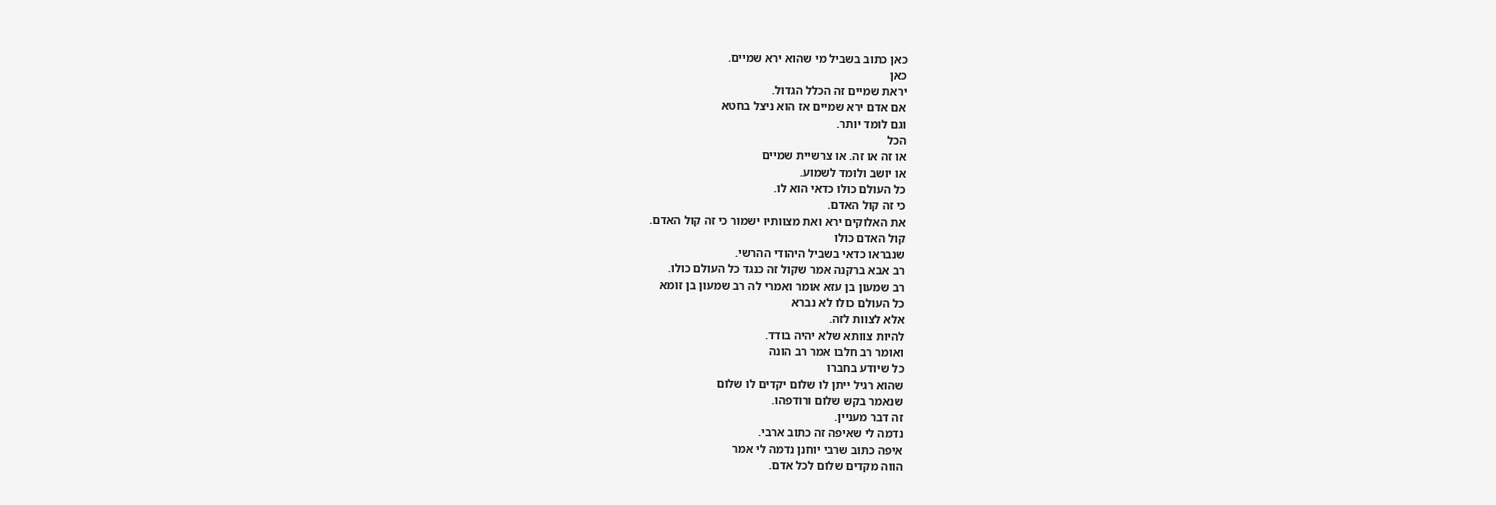כאן כתוב בשביל מי שהוא ירא שמיים.
כאן
יראת שמיים זה הכלל הגדול.
אם אדם ירא שמיים אז הוא ניצל בחטא
וגם לומד יותר.
הכל
או זה או זה. או צרשיית שמיים
או יושב ולומד לשמוע.
כל העולם כולו כדאי הוא לו.
כי זה קול האדם.
את האלוקים ירא ואת מצוותיו ישמור כי זה קול האדם.
קול האדם כולו
שנבראו כדאי בשביל היהודי ההרשי.
רב אבא ברקנה אמר שקול זה כנגד כל העולם כולו.
רב שמעון בן עזא אומר ואמרי לה רב שמעון בן זומא
כל העולם כולו לא נברא
אלא לצוות לזה.
להיות צוותא שלא יהיה בודד.
ואומר רב חלבו אמר רב הונה
כל שיודע בחברו
שהוא רגיל ייתן לו שלום יקדים לו שלום
שנאמר בקש שלום ורודפהו.
זה דבר מעניין.
נדמה לי שאיפה זה כתוב ארבי.
איפה כתוב שרבי יוחנן נדמה לי אמר
הווה מקדים שלום לכל אדם.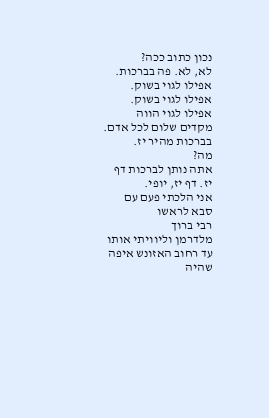נכון כתוב ככה?
לא, לא. פה בברכות.
אפילו לגוי בשוק.
אפילו לגוי בשוק.
אפילו לגוי הווה מקדים שלום לכל אדם.
בברכות מהיר יז.
מה?
אתה נותן לברכות דף יז. דף יז, יופי.
אני הלכתי פעם עם סבא לראשו
רבי ברוך
מלדרמן וליוויתי אותו עד רחוב האזונש איפה שהיה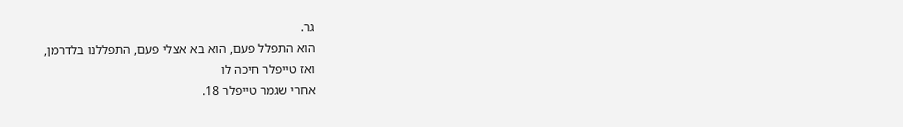גר.
הוא התפלל פעם, הוא בא אצלי פעם, התפללנו בלדרמן,
ואז טייפלר חיכה לו
אחרי שגמר טייפלר 18.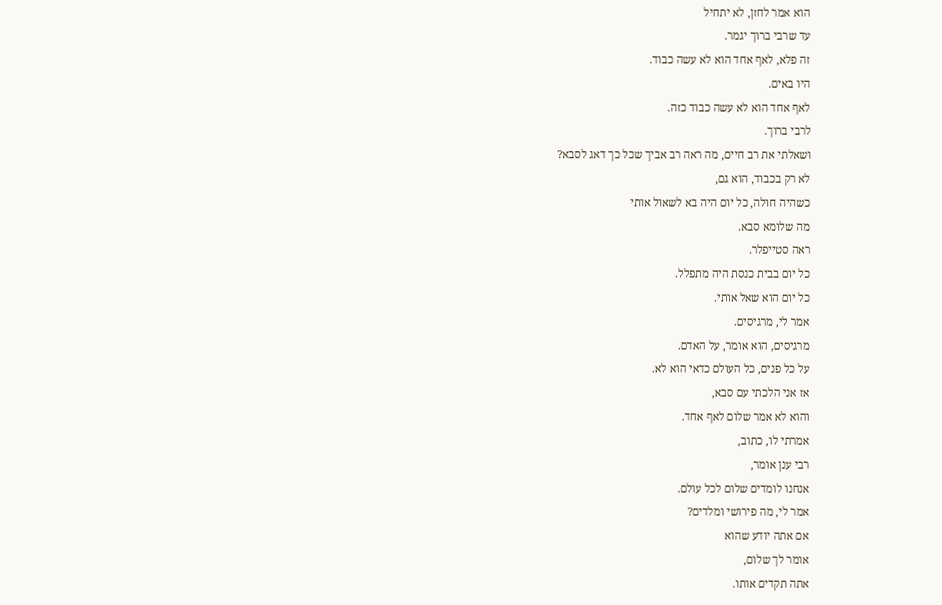הוא אמר לחזן, לא יתחיל
עד שרבי ברוך יגמר.
זה פלא, לאף אחד הוא לא עשה כבוד.
היו באים.
לאף אחד הוא לא עשה כבוד כזה.
לרבי ברוך.
ושאלתי את רב חיים, מה ראה רב אביך שכל כך דאג לסבא?
לא רק בכבוד, הוא גם,
כשהיה חולה, כל יום היה בא לשאול אותי
מה שלומא סבא.
ראה סטייפלר.
כל יום בבית כנסת היה מתפלל.
כל יום הוא שאל אותי.
אמר לי, מרגיסים.
מרגיסים, הוא אומר, על האדם.
על כל פנים, כל העולם כדאי הוא לא.
אז אני הלכתי עם סבא,
והוא לא אמר שלום לאף אחד.
אמרתי לו, כתוב,
רבי ענן אומר,
אנחנו לומדים שלום לכל עולם.
אמר לי, מה פירושי ומלדים?
אם אתה יודע שהוא
אומר לך שלום,
אתה תקדים אותו.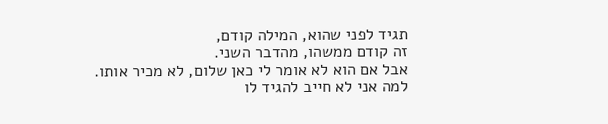תגיד לפני שהוא, המילה קודם,
זה קודם ממשהו, מהדבר השני.
אבל אם הוא לא אומר לי כאן שלום, לא מכיר אותו.
למה אני לא חייב להגיד לו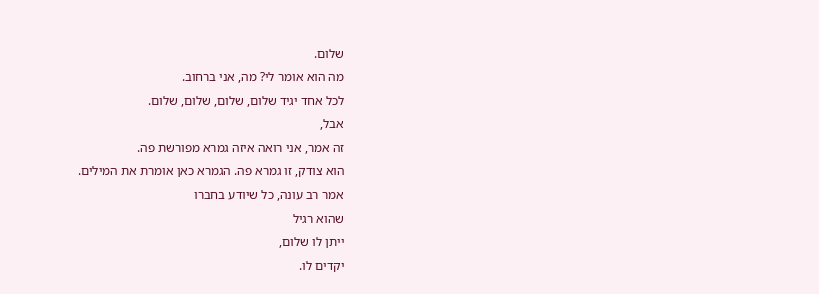שלום.
מה הוא אומר לי? מה, אני ברחוב.
לכל אחד יגיד שלום, שלום, שלום, שלום.
אבל,
זה אמר, אני רואה איזה גמרא מפורשת פה.
הוא צודק, זו גמרא פה. הגמרא כאן אומרת את המילים.
אמר רב עונה, כל שיודע בחברו
שהוא רגיל
ייתן לו שלום,
יקדים לו.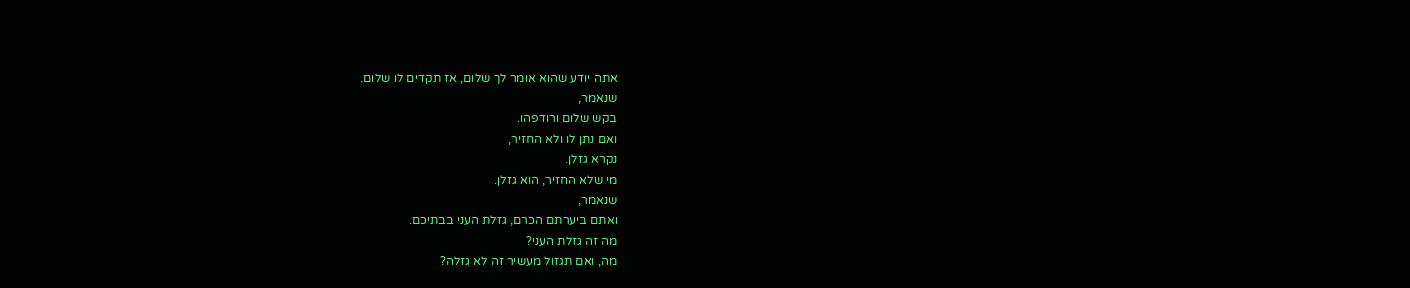אתה יודע שהוא אומר לך שלום, אז תקדים לו שלום.
שנאמר,
בקש שלום ורודפהו.
ואם נתן לו ולא החזיר,
נקרא גזלן.
מי שלא החזיר, הוא גזלן.
שנאמר,
ואתם ביערתם הכרם, גזלת העני בבתיכם.
מה זה גזלת העני?
מה, ואם תגזול מעשיר זה לא גזלה?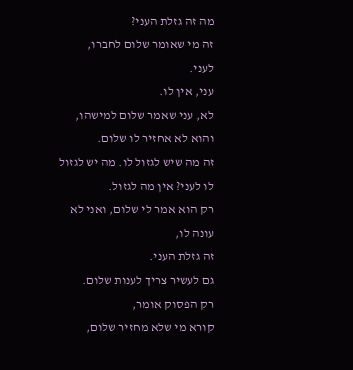מה זה גזלת העני?
זה מי שאומר שלום לחברו,
לעני.
עני, אין לו.
לא, עני שאמר שלום למישהו,
והוא לא אחזיר לו שלום.
זה מה שיש לגזול לו. מה יש לגזול לו לעני? אין מה לגזול.
רק הוא אמר לי שלום, ואני לא עונה לו,
זה גזלת העני.
גם לעשיר צריך לענות שלום.
רק הפסוק אומר,
קורא מי שלא מחזיר שלום,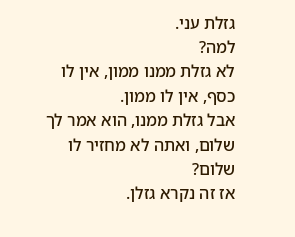גזלת עני.
למה?
לא גזלת ממנו ממון, אין לו כסף, אין לו ממון.
אבל גזלת ממנו, הוא אמר לך שלום, ואתה לא מחזיר לו שלום?
אז זה נקרא גזלן.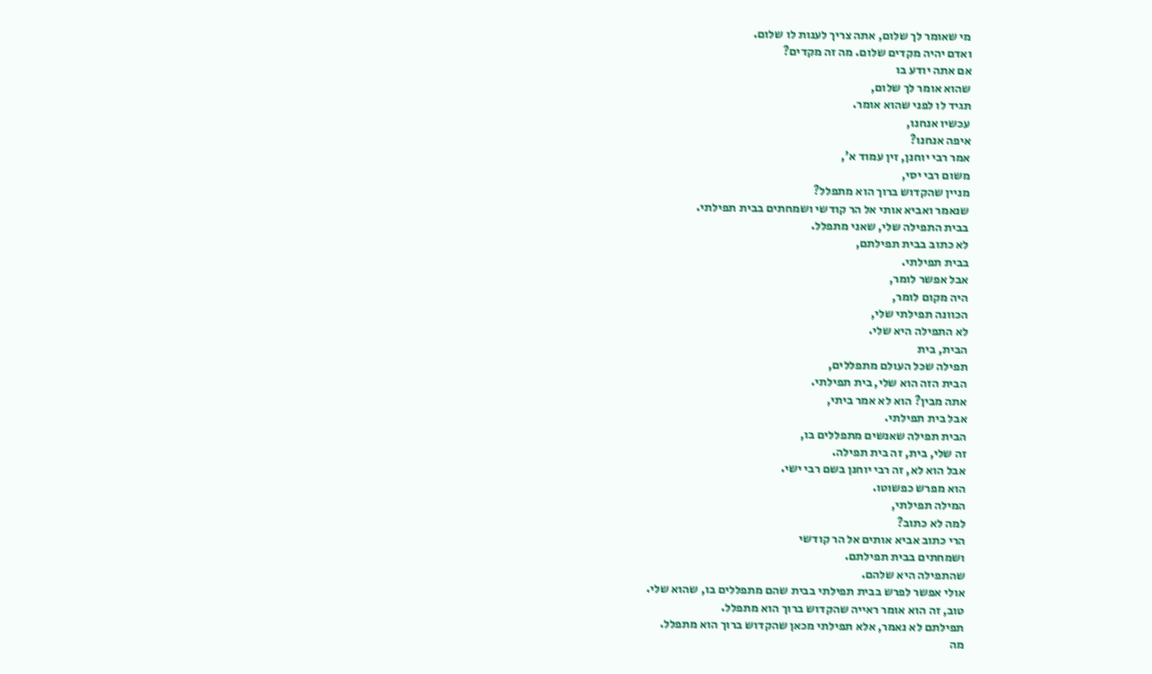מי שאומר לך שלום, אתה צריך לענות לו שלום.
ואדם יהיה מקדים שלום. מה זה מקדים?
אם אתה יודע בו
שהוא אומר לך שלום,
תגיד לו לפני שהוא אומר.
עכשיו אנחנו,
איפה אנחנו?
אמר רבי יוחנן, זין עמוד א',
משום רבי יסי,
מניין שהקדוש ברוך הוא מתפלל?
שנאמר ואביא אותי אל הר קודשי ושמחתים בבית תפילתי.
בבית התפילה שלי, שאני מתפלל.
לא כתוב בבית תפילתם,
בבית תפילתי.
אבל אפשר לומר,
היה מקום לומר,
הכוונה תפילתי שלי,
לא התפילה היא שלי.
הבית, בית
תפילה שכל העולם מתפללים,
הבית הזה הוא שלי, בית תפילתי.
אתה מבין? הוא לא אמר ביתי,
אבל בית תפילתי.
הבית תפילה שאנשים מתפללים בו,
זה שלי, בית, זה בית תפילה.
אבל הוא לא, זה רבי יוחנן בשם רבי ישי.
הוא מפרש כפשוטו.
המילה תפילתי,
למה לא כתוב?
הרי כתוב אביא אותים אל הר קודשי
ושמחתים בבית תפילתם.
שהתפילה היא שלהם.
אולי אפשר לפרש בבית תפילתי בבית שהם מתפללים בו, שהוא שלי.
טוב, זה הוא אומר ראייה שהקדוש ברוך הוא מתפלל.
תפילתם לא נאמר, אלא תפילתי מכאן שהקדוש ברוך הוא מתפלל.
מה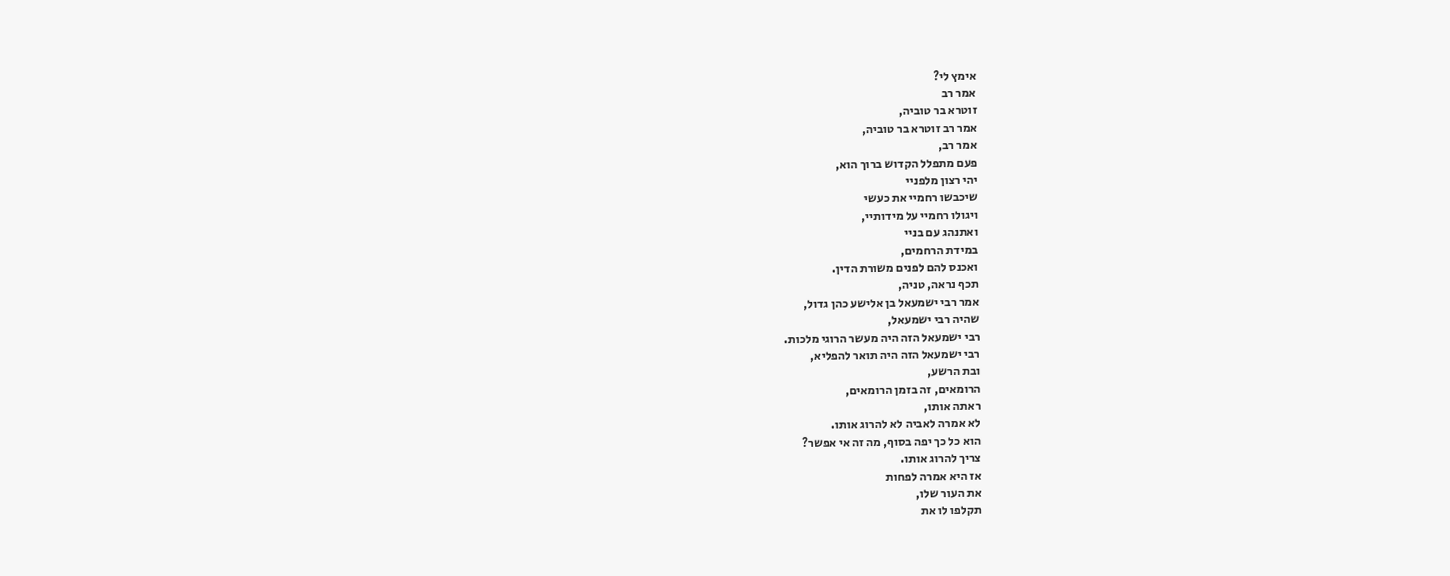אימץ לי?
אמר רב
זוטרא בר טוביה,
אמר רב זוטרא בר טוביה,
אמר רב,
פעם מתפלל הקדוש ברוך הוא,
יהי רצון מלפניי
שיכבשו רחמיי את כעשי
ויגולו רחמיי על מידותיי,
ואתנהג עם בניי
במידת הרחמים,
ואכנס להם לפנים משורת הדין.
תכף נראה, טניה,
אמר רבי ישמעאל בן אלישע כהן גדול,
שהיה רבי ישמעאל,
רבי ישמעאל הזה היה מעשר הרוגי מלכות.
רבי ישמעאל הזה היה תואר להפליא,
ובת הרשע,
הרומאים, זה בזמן הרומאים,
ראתה אותו,
לא אמרה לאביה לא להרוג אותו.
הוא כל כך יפה בסוף, מה זה אי אפשר?
צריך להרוג אותו.
אז היא אמרה לפחות
את העור שלו,
תקלפו לו את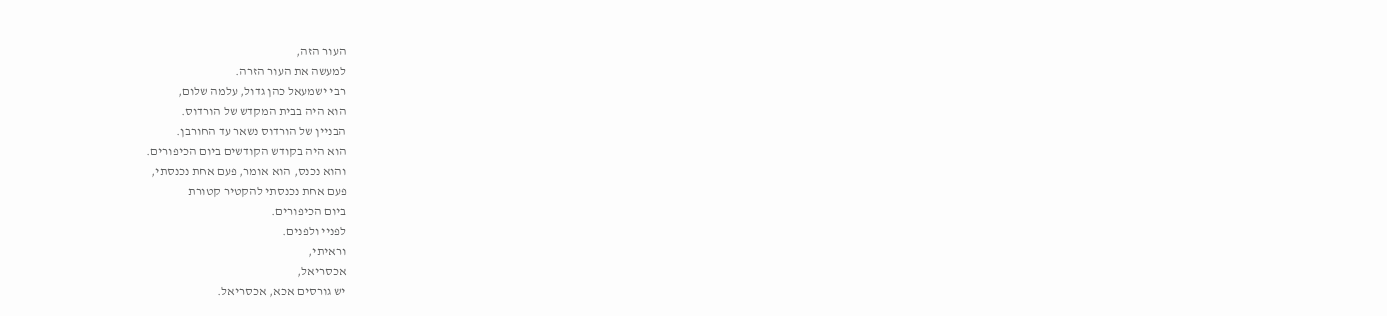העור הזה,
למעשה את העור הזרה.
רבי ישמעאל כהן גדול, עלמה שלום,
הוא היה בבית המקדש של הורדוס.
הבניין של הורדוס נשאר עד החורבן.
הוא היה בקודש הקודשים ביום הכיפורים.
והוא נכנס, הוא אומר, פעם אחת נכנסתי,
פעם אחת נכנסתי להקטיר קטורת
ביום הכיפורים.
לפניי ולפנים.
וראיתי,
אכסריאל,
יש גורסים אכא, אכסריאל.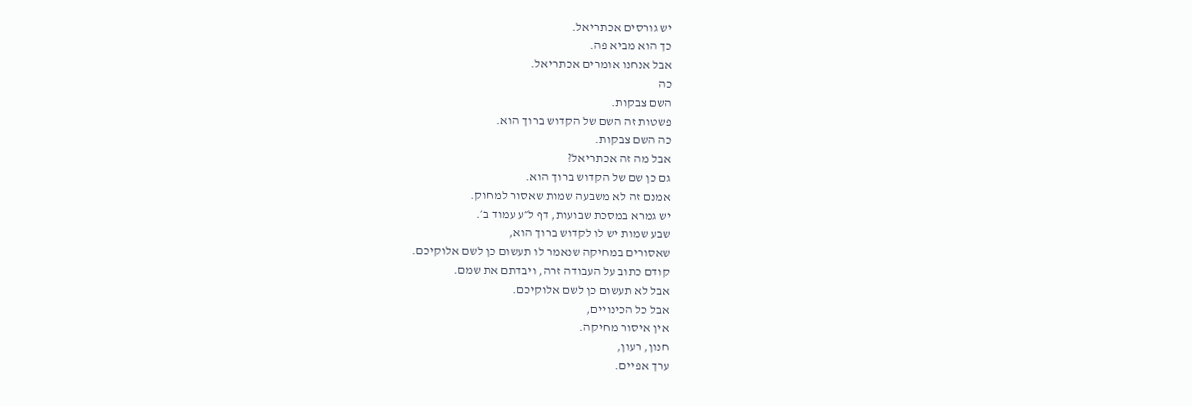יש גורסים אכתריאל.
כך הוא מביא פה.
אבל אנחנו אומרים אכתריאל.
כה
השם צבקות.
פשטות זה השם של הקדוש ברוך הוא.
כה השם צבקות.
אבל מה זה אכתריאל?
גם כן שם של הקדוש ברוך הוא.
אמנם זה לא משבעה שמות שאסור למחוק.
יש גמרא במסכת שבועות, דף ל״ע עמוד ב׳.
שבע שמות יש לו לקדוש ברוך הוא,
שאסורים במחיקה שנאמר לו תעשום כן לשם אלוקיכם.
קודם כתוב על העבודה זרה, ויבדתם את שמם.
אבל לא תעשום כן לשם אלוקיכם.
אבל כל הכינויים,
אין איסור מחיקה.
חנון, רעון,
ערך אפיים.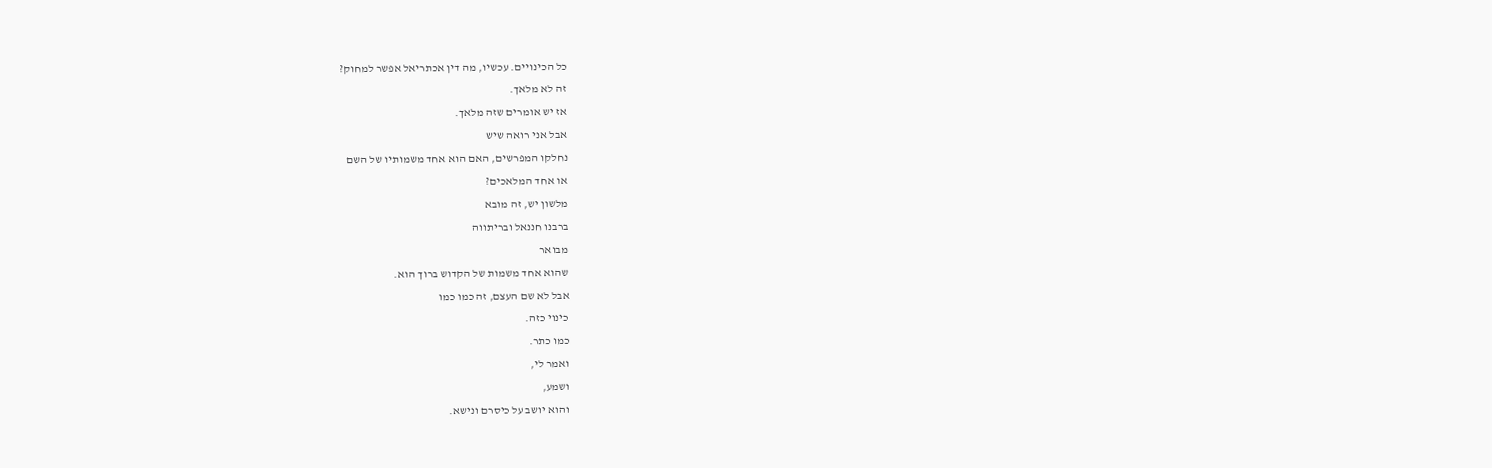כל הכינויים. עכשיו, מה דין אכתריאל אפשר למחוק?
זה לא מלאך.
אז יש אומרים שזה מלאך.
אבל אני רואה שיש
נחלקו המפרשים, האם הוא אחד משמותיו של השם
או אחד המלאכים?
מלשון יש, זה מובא
ברבנו חננאל ובריתווה
מבואר
שהוא אחד משמות של הקדוש ברוך הוא.
אבל לא שם העצם, זה כמו כמו
כינוי כזה.
כמו כתר.
ואמר לי,
ושמע,
והוא יושב על כיסרם ונישא.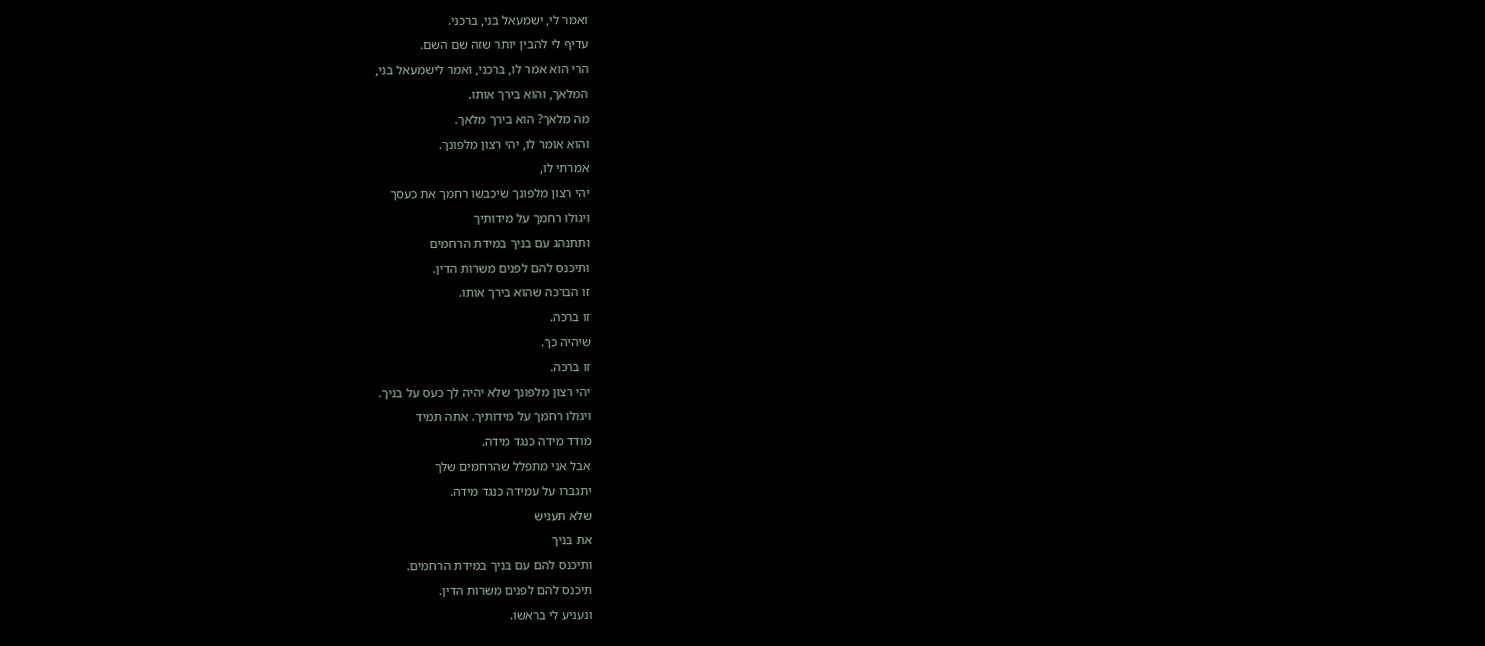ואמר לי, ישמעאל בני, ברכני.
עדיף לי להבין יותר שזה שם השם.
הרי הוא אמר לו, ברכני, ואמר לישמעאל בני,
המלאך, והוא בירך אותו.
מה מלאך? הוא בירך מלאך.
והוא אומר לו, יהי רצון מלפונך.
אמרתי לו,
יהי רצון מלפונך שיכבשו רחמך את כעסך
ויגולו רחמך על מידותיך
ותתנהג עם בניך במידת הרחמים
ותיכנס להם לפנים משרות הדין.
זו הברכה שהוא בירך אותו.
זו ברכה.
שיהיה כך.
זו ברכה.
יהי רצון מלפונך שלא יהיה לך כעס על בניך.
ויגולו רחמך על מידותיך. אתה תמיד
מודד מידה כנגד מידה.
אבל אני מתפלל שהרחמים שלך
יתגברו על עמידה כנגד מידה.
שלא תעניש
את בניך
ותיכנס להם עם בניך במידת הרחמים.
תיכנס להם לפנים משרות הדין.
ונעניע לי בראשו.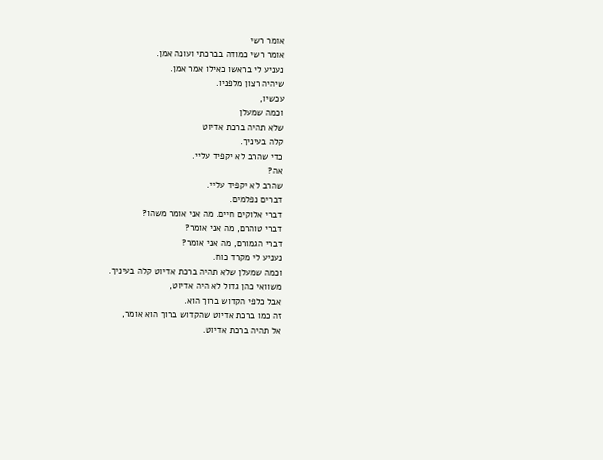אומר רשי
אומר רשי כמודה בברכתי ועונה אמן.
נעניע לי בראשו כאילו אמר אמן.
שיהיה רצון מלפניו.
עכשיו,
וכמה שמעלן
שלא תהיה ברכת אדיוט
קלה בעיניך.
כדי שהרב לא יקפיד עליי.
אה?
שהרב לא יקפיד עליי.
דברים נפלמים.
דברי אלוקים חיים. מה אני אומר משהו?
דברי טוהרם, מה אני אומר?
דברי הגמורם, מה אני אומר?
נעניע לי מקרד כוח.
וכמה שמעלן שלא תהיה ברכת אדיוט קלה בעיניך.
משוואי כהן גדול לא היה אדיוט,
אבל כלפי הקדוש ברוך הוא.
זה כמו ברכת אדיוט שהקדוש ברוך הוא אומר,
אל תהיה ברכת אדיוט.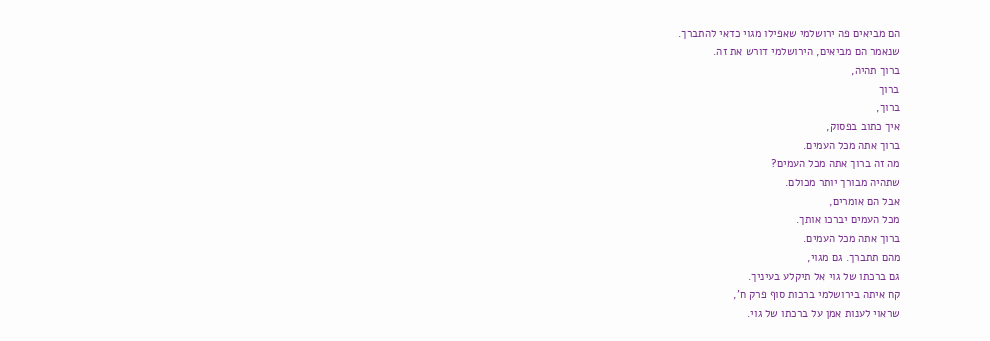הם מביאים פה ירושלמי שאפילו מגוי כדאי להתברך.
שנאמר הם מביאים, הירושלמי דורש את זה.
ברוך תהיה,
ברוך
ברוך,
איך כתוב בפסוק,
ברוך אתה מכל העמים.
מה זה ברוך אתה מכל העמים?
שתהיה מבורך יותר מכולם.
אבל הם אומרים,
מכל העמים יברכו אותך.
ברוך אתה מכל העמים.
מהם תתברך. גם מגוי,
גם ברכתו של גוי אל תיקלע בעיניך.
קח איתה בירושלמי ברכות סוף פרק ח',
שראוי לענות אמן על ברכתו של גוי.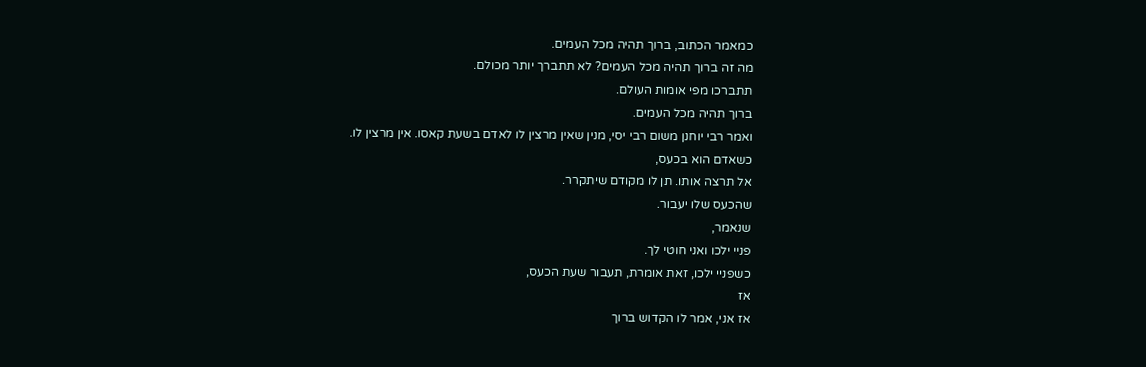כמאמר הכתוב, ברוך תהיה מכל העמים.
מה זה ברוך תהיה מכל העמים? לא תתברך יותר מכולם.
תתברכו מפי אומות העולם.
ברוך תהיה מכל העמים.
ואמר רבי יוחנן משום רבי יסי, מנין שאין מרצין לו לאדם בשעת קאסו. אין מרצין לו.
כשאדם הוא בכעס,
אל תרצה אותו. תן לו מקודם שיתקרר.
שהכעס שלו יעבור.
שנאמר,
פניי ילכו ואני חוטי לך.
כשפניי ילכו, זאת אומרת, תעבור שעת הכעס,
אז
אז אני, אמר לו הקדוש ברוך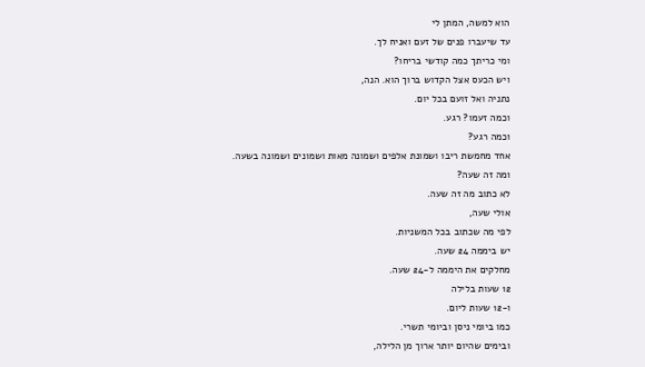הוא למשה, המתן לי
עד שיעברו פנים של זעם ואניח לך.
ומי כריתך כמה קודשי בריחו?
ויש הכעס אצל הקדוש ברוך הוא. הנה,
נתניה ואל זועם בכל יום.
וכמה זעמו? רגע.
וכמה רגע?
אחד מחמשת ריבו ושמונת אלפים ושמונה מאות ושמונים ושמונה בשעה.
ומה זה שעה?
לא כתוב מה זה שעה.
אולי שעה,
לפי מה שכתוב בכל המשניות.
יש ביממה 24 שעה.
מחלקים את היממה ל-24 שעה.
12 שעות בלילה
ו-12 שעות ליום.
כמו ביומי ניסן וביומי תשרי.
ובימים שהיום יותר ארוך מן הלילה,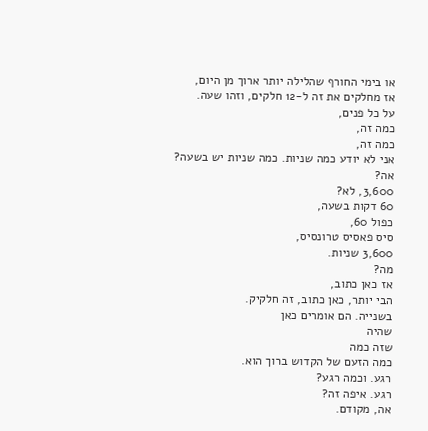או בימי החורף שהלילה יותר ארוך מן היום,
אז מחלקים את זה ל-12 חלקים, וזהו שעה.
על כל פנים,
כמה זה,
כמה זה,
אני לא יודע כמה שניות. כמה שניות יש בשעה?
אה?
3,600, לא?
60 דקות בשעה,
כפול 60,
סיס פאסיס טרונסיס,
3,600 שניות.
מה?
אז כאן כתוב,
הבי יותר, כאן כתוב, זה חלקיק.
בשנייה. הם אומרים כאן
שהיה
שזה כמה
כמה הזעם של הקדוש ברוך הוא.
רגע. וכמה רגע?
רגע. איפה זה?
אה, מקודם.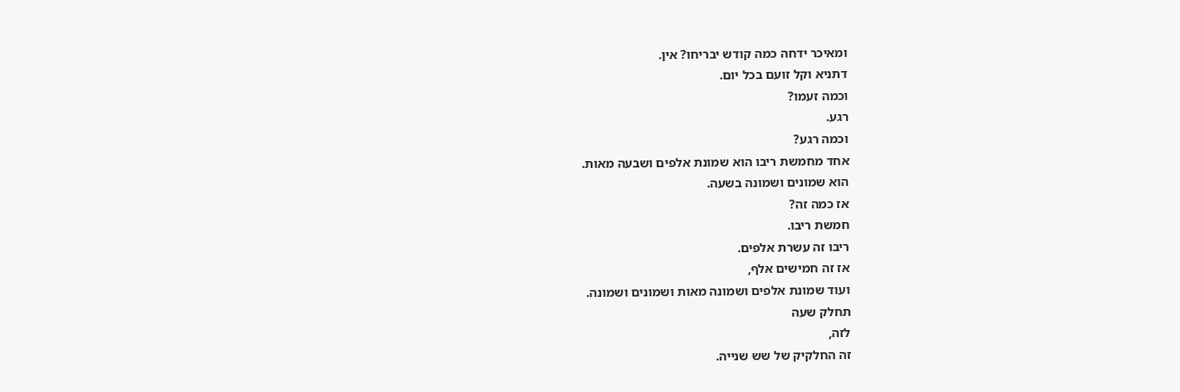ומאיכר ידחה כמה קודש יבריחו? אין.
דתניא וקל זועם בכל יום.
וכמה זעמו?
רגע.
וכמה רגע?
אחד מחמשת ריבו הוא שמונת אלפים ושבעה מאות.
הוא שמונים ושמונה בשעה.
אז כמה זה?
חמשת ריבו.
ריבו זה עשרת אלפים.
אז זה חמישים אלף,
ועוד שמונת אלפים ושמונה מאות ושמונים ושמונה.
תחלק שעה
לזה,
זה החלקיק של שש שנייה.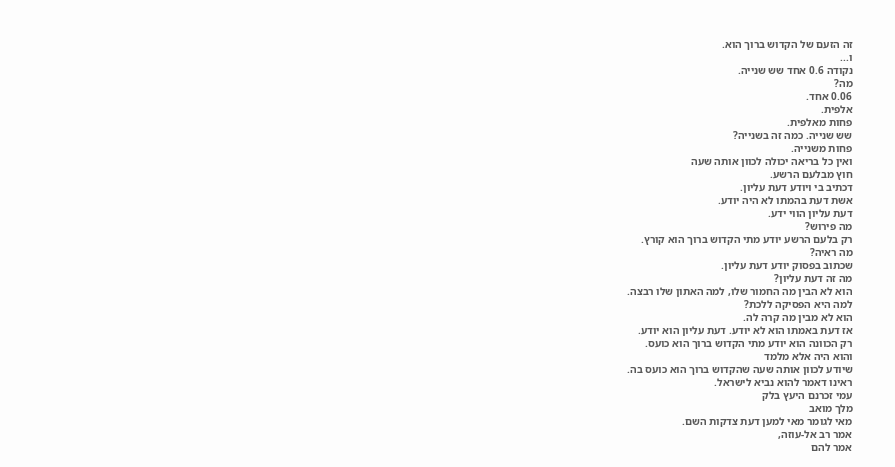זה הזעם של הקדוש ברוך הוא.
ו...
נקודה 0.6 אחד שש שנייה.
מה?
0.06 אחד.
אלפית.
פחות מאלפית.
שש שנייה. כמה זה בשנייה?
פחות משנייה.
ואין כל בריאה יכולה לכוון אותה שעה
חוץ מבלעם הרשע.
דכתיב בי ויודע דעת עליון.
אשת דעת בהמתו לא היה יודע.
דעת עליון הווי ידע.
מה פירוש?
רק בלעם הרשע יודע מתי הקדוש ברוך הוא קורץ.
מה ראיה?
שכתוב בפסוק יודע דעת עליון.
מה זה דעת עליון?
הוא לא הבין מה החמור שלו, למה האתון שלו רבצה.
למה היא הפסיקה ללכת?
הוא לא מבין מה קרה לה.
אז דעת באמתו הוא לא יודע. דעת עליון הוא יודע.
רק הכוונה הוא יודע מתי הקדוש ברוך הוא כועס.
והוא היה אלא מלמד
שיודע לכוון אותה שעה שהקדוש ברוך הוא כועס בה.
ראינו דאמר להוא נביא לישראל.
עמי זכרנם היעץ בלק
מלך מואב
מאי לגומר מאי למען דעת צדקות השם.
אמר רב אל-עוזה,
אמר להם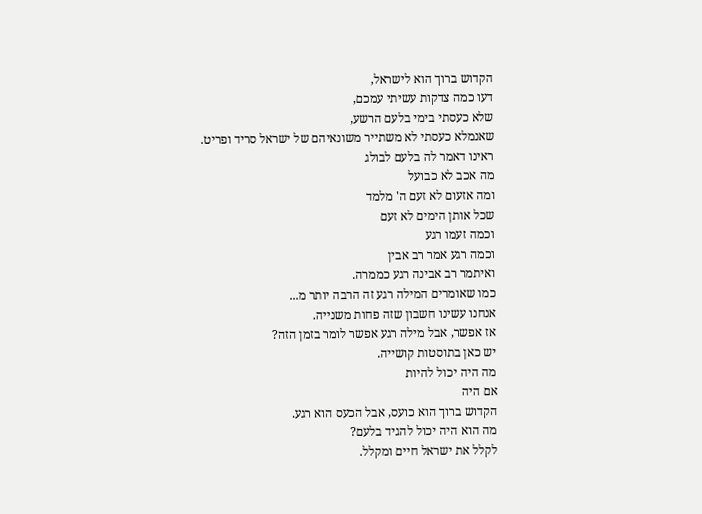הקדוש ברוך הוא לישראל,
דעו כמה צדקות עשיתי עמכם,
שלא כעסתי בימי בלעם הרשע,
שאנמלא כעסתי לא משתייר משונאיהם של ישראל סריד ופריט.
ראינו דאמר לה בלעם לבולג
מה אכב לא כבועל
ומה אזעום לא זעם ה' מלמד
שכל אותן הימים לא זעם
וכמה זעמו רגע
וכמה רגע אמר רב אבין
ואיתמר רב אבינה רגע כממרה.
כמו שאומרים המילה רגע זה הרבה יותר מ...
אנחנו עשינו חשבון שזה פחות משנייה.
אז אפשר, אבל מילה רגע אפשר לומר בזמן הזה?
יש כאן בתוסטות קושייה.
מה היה יכול להיות
אם היה
הקדוש ברוך הוא כועס, אבל הכעס הוא רגע.
מה הוא היה יכול להגיד בלעם?
לקלל את ישראל חיים ומקלל.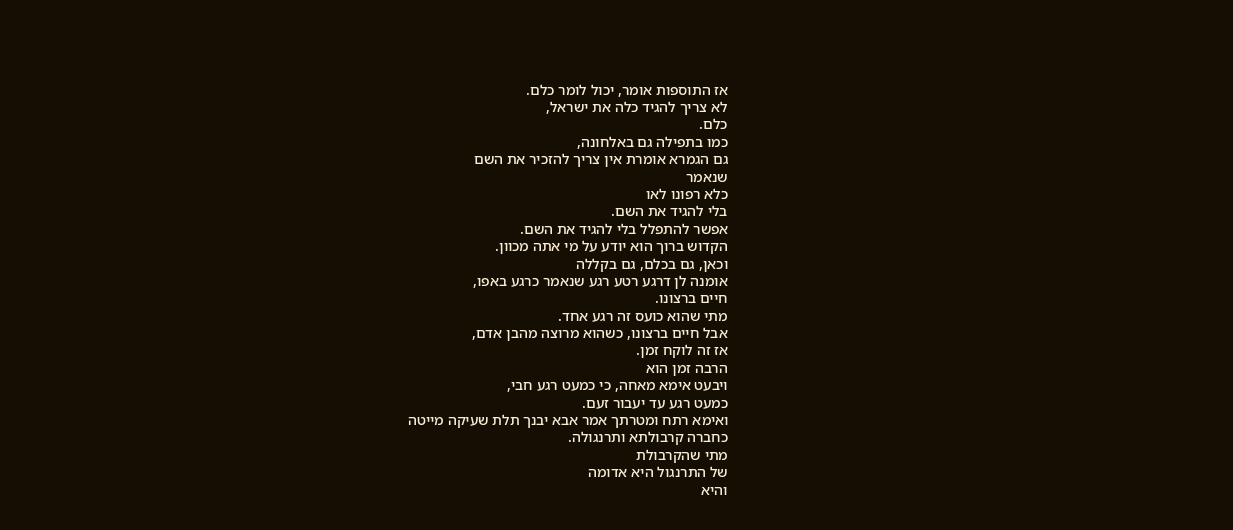אז התוספות אומר, יכול לומר כלם.
לא צריך להגיד כלה את ישראל,
כלם.
כמו בתפילה גם באלחונה,
גם הגמרא אומרת אין צריך להזכיר את השם
שנאמר
כלא רפונו לאו
בלי להגיד את השם.
אפשר להתפלל בלי להגיד את השם.
הקדוש ברוך הוא יודע על מי אתה מכוון.
וכאן, גם בכלם, גם בקללה
אומנה לן דרגע רטע רגע שנאמר כרגע באפו,
חיים ברצונו.
מתי שהוא כועס זה רגע אחד.
אבל חיים ברצונו, כשהוא מרוצה מהבן אדם,
אז זה לוקח זמן.
הרבה זמן הוא
ויבעט אימא מאחה, כי כמעט רגע חבי,
כמעט רגע עד יעבור זעם.
ואימא רתח ומטרתך אמר אבא יבנך תלת שעיקה מייטה
כחברה קרבולתא ותרנגולה.
מתי שהקרבולת
של התרנגול היא אדומה
והיא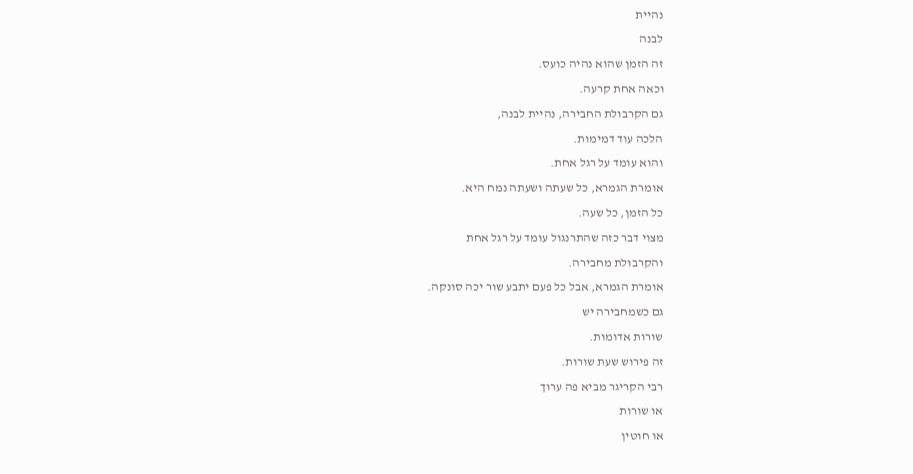נהיית
לבנה
זה הזמן שהוא נהיה כועס.
וכאה אחת קרעה.
גם הקרבולת החבירה, נהיית לבנה,
הלכה עוד דמימות.
והוא עומד על רגל אחת.
אומרת הגמרא, כל שעתה ושעתה נמח היא.
כל הזמן, כל שעה.
מצוי דבר כזה שהתרנגול עומד על רגל אחת
והקרבולת מחבירה.
אומרת הגמרא, אבל כל פעם יתבע שור יכה סונקה.
גם כשמחבירה יש
שורות אדומות.
זה פירוש שעת שורות.
רבי הקריגר מביא פה ערוך
או שורות
או חוטין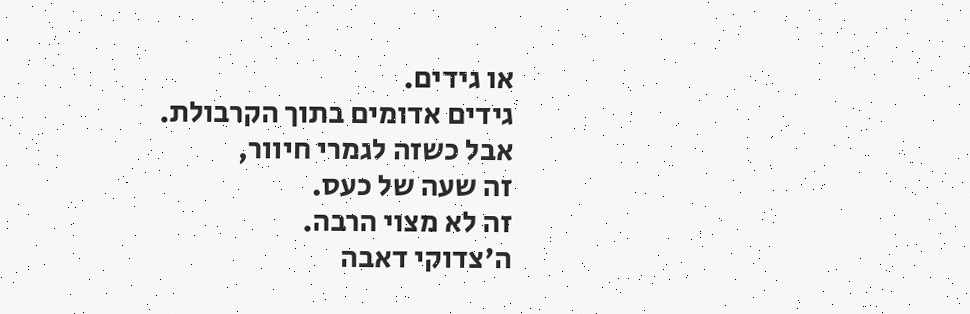או גידים.
גידים אדומים בתוך הקרבולת.
אבל כשזה לגמרי חיוור,
זה שעה של כעס.
זה לא מצוי הרבה.
ה'צדוקי דאבה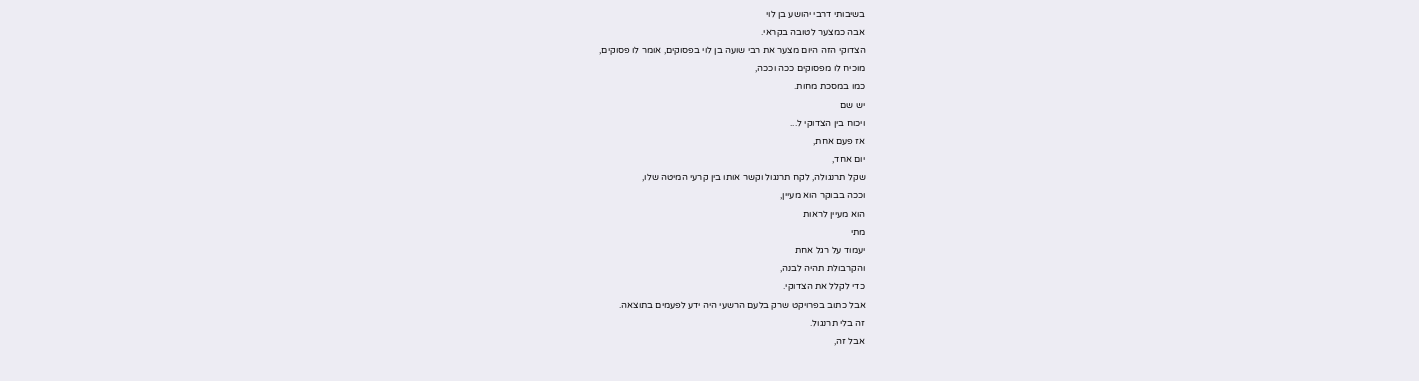בשיבותי דרבי יהושע בן לוי
אבה כמצער לטובה בקראי.
הצדוקי הזה היום מצער את רבי שועה בן לוי בפסוקים, אומר לו פסוקים,
מוכיח לו מפסוקים ככה וככה,
כמו במסכת מחות.
יש שם
ויכוח בין הצדוקי ל...
אז פעם אחת,
יום אחד,
שקל תרנגולה, לקח תרנגול וקשר אותו בין קרעי המיטה שלו,
וככה בבוקר הוא מעיין,
הוא מעיין לראות
מתי
יעמוד על רגל אחת
והקרבולת תהיה לבנה,
כדי לקלל את הצדוקי.
אבל כתוב בפרויקט שרק בלעם הרשעי היה ידע לפעמים בתוצאה.
זה בלי תרנגול.
אבל זה,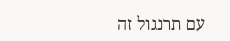עם תרנגול זה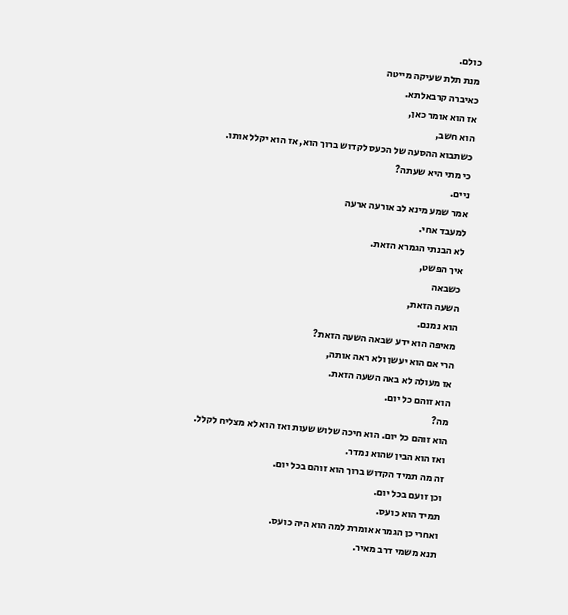כולם.
מנת תלת שעיקה מייטה
כאיברה קרבאלתא.
אז הוא אומר כאן,
הוא חשב,
כשתבוא ההסעה של הכעס לקדוש ברוך הוא, אז הוא יקלל אותו.
כי מתי היא שעתה?
ניים.
אמר שמע מינא לב אורעה ארעה
למעבד אחי.
לא הבנתי הגמרא הזאת.
איך הפשט,
כשבאה
השעה הזאת,
הוא נמנם.
מאיפה הוא ידע שבאה השעה הזאת?
הרי אם הוא יעשן ולא ראה אותה,
אז מעולה לא באה השעה הזאת.
הוא זוהם כל יום.
מה?
הוא זוהם כל יום. הוא חיכה שלוש שעות ואז הוא לא מצליח לקלל.
ואז הוא הבין שהוא נמדר.
זה מה תמיד הקדוש ברוך הוא זוהם בכל יום.
וכן זועם בכל יום.
תמיד הוא כועס.
ואחרי כן הגמרא אומרת למה הוא היה כועס.
תנא משמי דרב מאיר.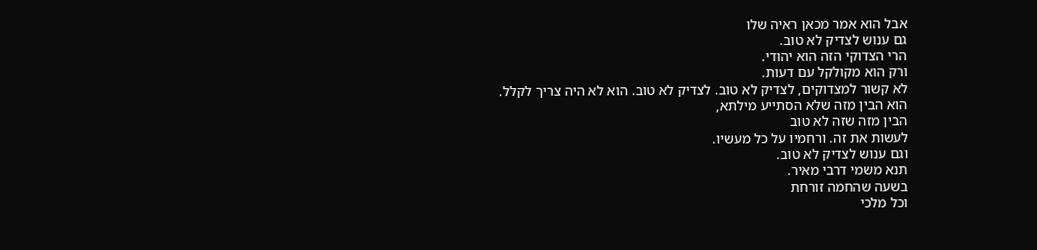אבל הוא אמר מכאן ראיה שלו
גם ענוש לצדיק לא טוב.
הרי הצדוקי הזה הוא יהודי.
ורק הוא מקולקל עם דעות.
לא קשור למצדוקים, לצדיק לא טוב. לצדיק לא טוב. הוא לא היה צריך לקלל.
הוא הבין מזה שלא הסתייע מילתא,
הבין מזה שזה לא טוב
לעשות את זה. ורחמיו על כל מעשיו.
וגם ענוש לצדיק לא טוב.
תנא משמי דרבי מאיר.
בשעה שהחמה זורחת
וכל מלכי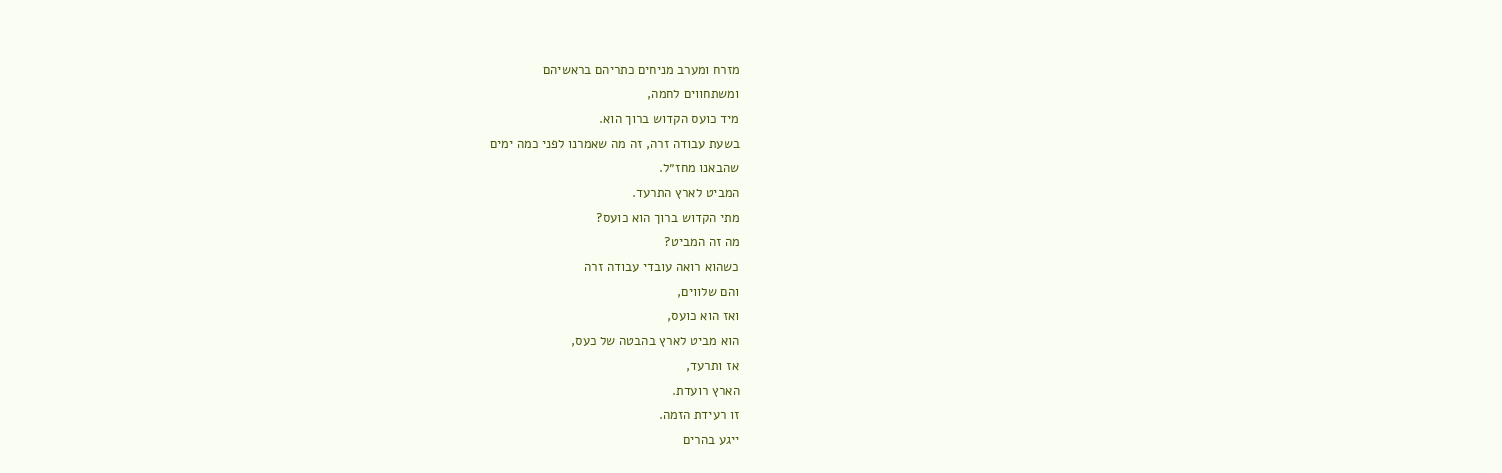מזרח ומערב מניחים כתריהם בראשיהם
ומשתחווים לחמה,
מיד כועס הקדוש ברוך הוא.
בשעת עבודה זרה, זה מה שאמרנו לפני כמה ימים
שהבאנו מחז״ל.
המביט לארץ התרעד.
מתי הקדוש ברוך הוא כועס?
מה זה המביט?
כשהוא רואה עובדי עבודה זרה
והם שלווים,
ואז הוא כועס,
הוא מביט לארץ בהבטה של כעס,
אז ותרעד,
הארץ רועדת.
זו רעידת הזמה.
ייגע בהרים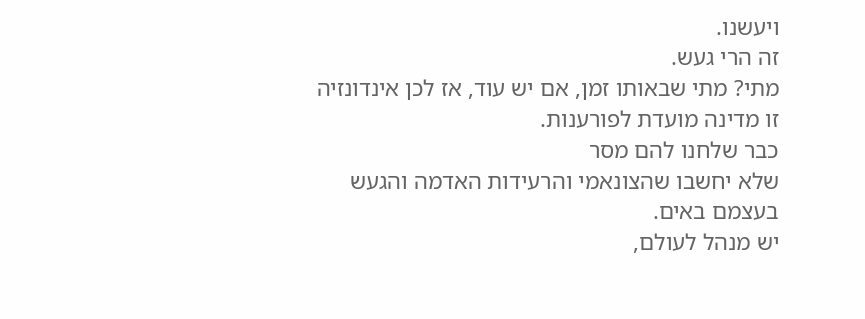ויעשנו.
זה הרי געש.
מתי? מתי שבאותו זמן, אם יש עוד, אז לכן אינדונזיה
זו מדינה מועדת לפורענות.
כבר שלחנו להם מסר
שלא יחשבו שהצונאמי והרעידות האדמה והגעש
בעצמם באים.
יש מנהל לעולם,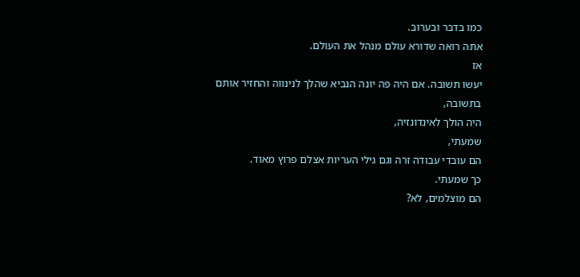כמו בדבר ובערוב.
אתה רואה שדורא עולם מנהל את העולם.
אז
יעשו תשובה. אם היה פה יונה הנביא שהלך לנינווה והחזיר אותם בתשובה,
היה הולך לאינדונזיה,
שמעתי,
הם עובדי עבודה זרה וגם גילי העריות אצלם פרוץ מאוד.
כך שמעתי.
הם מוצלמים, לא?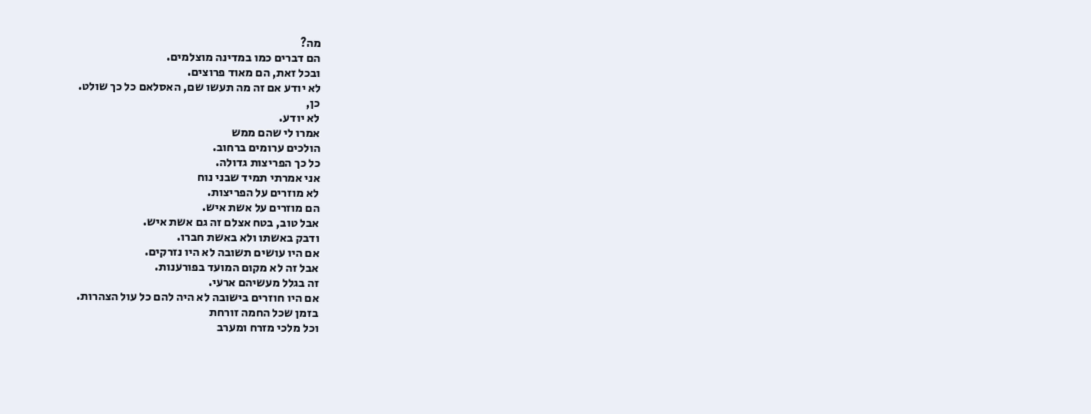מה?
הם דברים כמו במדינה מוצלמים.
ובכל זאת, הם מאוד פרוצים.
לא יודע אם זה מה תעשו שם, האסלאם כל כך שולט.
כן,
לא יודע.
אמרו לי שהם ממש
הולכים ערומים ברחוב.
כל כך הפריצות גדולה.
אני אמרתי תמיד שבני נוח
לא מוזרים על הפריצות.
הם מוזרים על אשת איש.
אבל טוב, בטח אצלם זה גם אשת איש.
ודבק באשתו ולא באשת חברו.
אם היו עושים תשובה לא היו נזרקים.
אבל זה לא מקום המועד בפורענות.
זה בגלל מעשיהם ארעי.
אם היו חוזרים בישובה לא היה להם כל עול הצהרות.
בזמן שכל החמה זורחת
וכל מלכי מזרח ומערב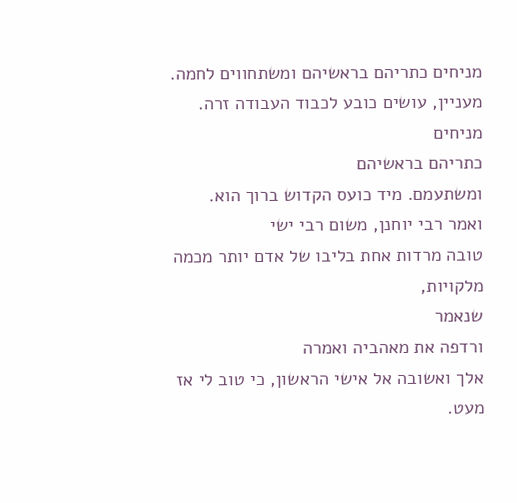מניחים כתריהם בראשיהם ומשתחווים לחמה.
מעניין, עושים כובע לכבוד העבודה זרה.
מניחים
כתריהם בראשיהם
ומשתעמם. מיד כועס הקדוש ברוך הוא.
ואמר רבי יוחנן, משום רבי ישי
טובה מרדות אחת בליבו של אדם יותר מכמה מלקויות,
שנאמר
ורדפה את מאהביה ואמרה
אלך ואשובה אל אישי הראשון, כי טוב לי אז מעט.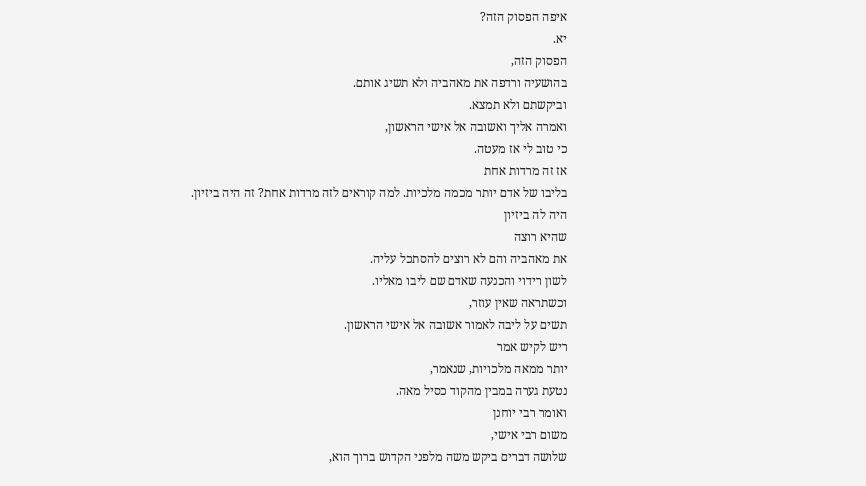איפה הפסוק הזה?
יא.
הפסוק הזה,
בהושעיה ורדפה את מאהביה ולא תשיג אותם.
וביקשתם ולא תמצא.
ואמרה אליך ואשובה אל אישי הראשון,
כי טוב לי אז מעטה.
אז זה מרדות אחת
בליבו של אדם יותר מכמה מלכיות. למה קוראים לזה מרדות אחת? זה היה ביזיון.
היה לה ביזיון
שהיא רוצה
את מאהביה והם לא רוצים להסתכל עליה.
לשון רידוי והכנעה שאדם שם ליבו מאליו.
וכשתראה שאין עוזר,
תשים על ליבה לאמור אשובה אל אישי הראשון.
ריש לקיש אמר
יותר ממאה מלכויות, שנאמר,
נטעת גערה במבין מהקוד כסיל מאה.
ואומר רבי יוחנן
משום רבי אישי,
שלושה דברים ביקש משה מלפני הקדוש ברוך הוא,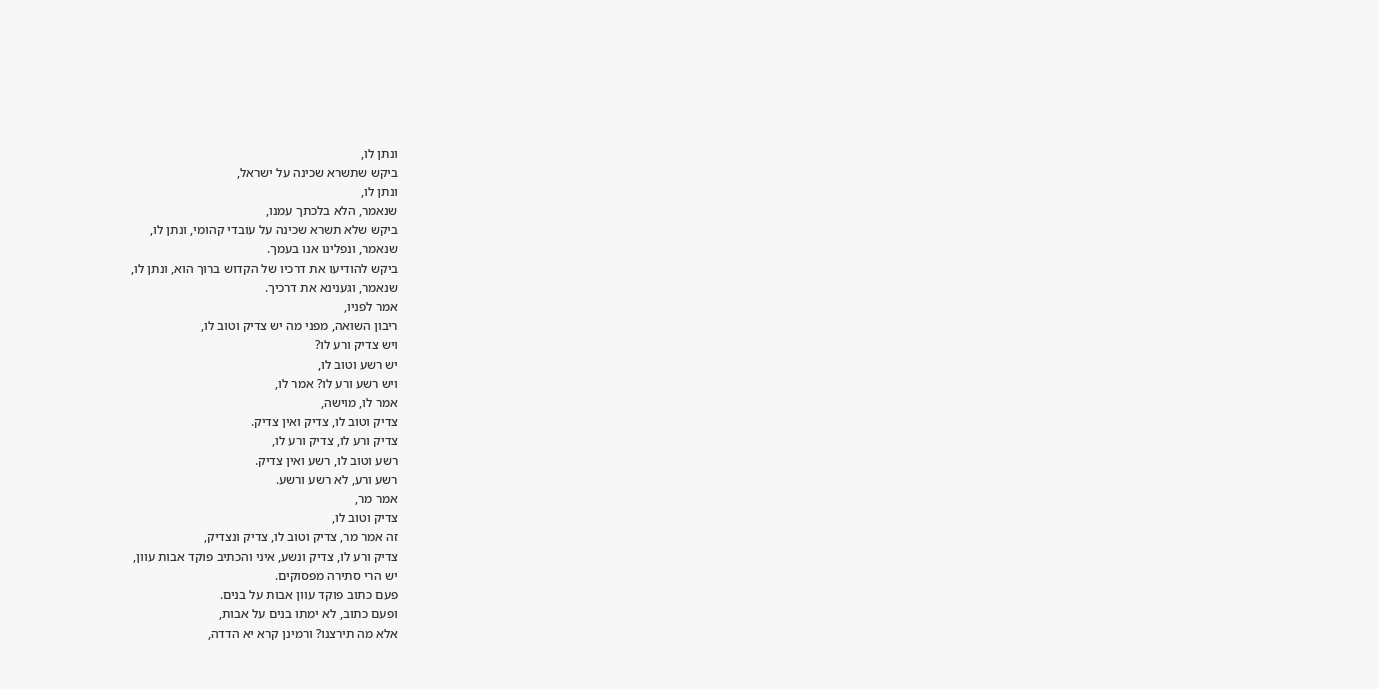ונתן לו,
ביקש שתשרא שכינה על ישראל,
ונתן לו,
שנאמר, הלא בלכתך עמנו,
ביקש שלא תשרא שכינה על עובדי קהומי, ונתן לו,
שנאמר, ונפלינו אנו בעמך.
ביקש להודיעו את דרכיו של הקדוש ברוך הוא, ונתן לו,
שנאמר, וגענינא את דרכיך.
אמר לפניו,
ריבון השואה, מפני מה יש צדיק וטוב לו,
ויש צדיק ורע לו?
יש רשע וטוב לו,
ויש רשע ורע לו? אמר לו,
אמר לו, מוישה,
צדיק וטוב לו, צדיק ואין צדיק.
צדיק ורע לו, צדיק ורע לו,
רשע וטוב לו, רשע ואין צדיק.
רשע ורע, לא רשע ורשע.
אמר מר,
צדיק וטוב לו,
זה אמר מר, צדיק וטוב לו, צדיק ונצדיק,
צדיק ורע לו, צדיק ונשע, איני והכתיב פוקד אבות עוון,
יש הרי סתירה מפסוקים.
פעם כתוב פוקד עוון אבות על בנים.
ופעם כתוב, לא ימתו בנים על אבות,
אלא מה תירצנו? ורמינן קרא יא הדדה,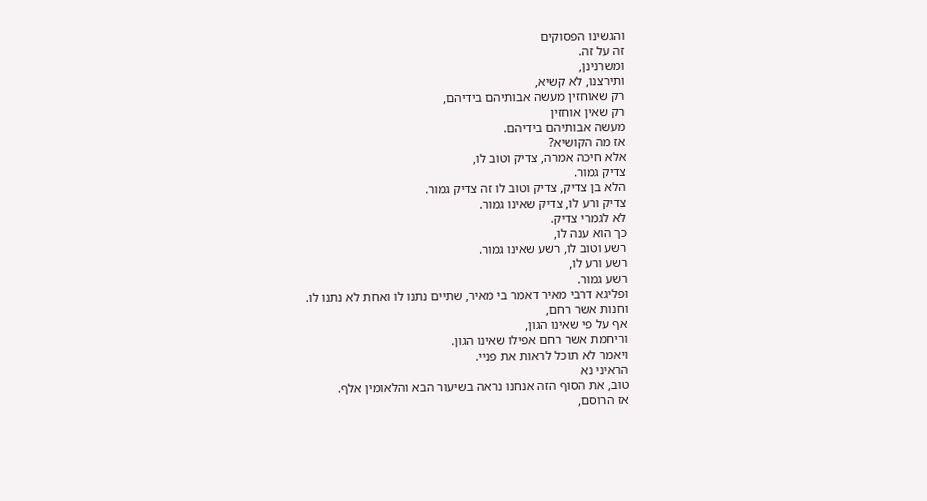והגשינו הפסוקים
זה על זה.
ומשרנינן,
ותירצנו, לא קשיא,
רק שאוחזין מעשה אבותיהם בידיהם,
רק שאין אוחזין
מעשה אבותיהם בידיהם.
אז מה הקושיא?
אלא חיכה אמרה, צדיק וטוב לו,
צדיק גמור.
הלא בן צדיק, צדיק וטוב לו זה צדיק גמור.
צדיק ורע לו, צדיק שאינו גמור.
לא לגמרי צדיק.
כך הוא ענה לו,
רשע וטוב לו, רשע שאינו גמור.
רשע ורע לו,
רשע גמור.
ופליגא דרבי מאיר דאמר בי מאיר, שתיים נתנו לו ואחת לא נתנו לו.
וחנות אשר רחם,
אף על פי שאינו הגון,
וריחמת אשר רחם אפילו שאינו הגון.
ויאמר לא תוכל לראות את פניי.
הראיני נא
טוב, את הסוף הזה אנחנו נראה בשיעור הבא והלאומין אלף.
אז הרוסם,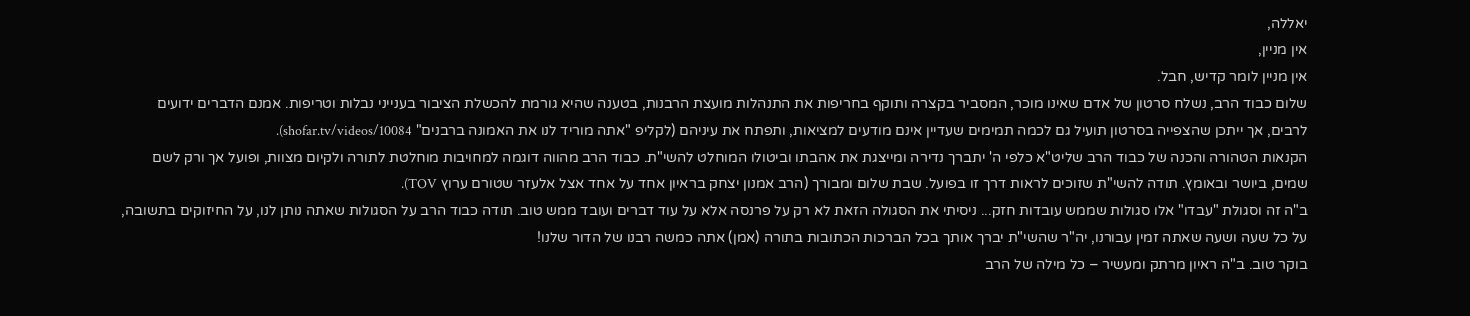יאללה,
אין מניין,
אין מניין לומר קדיש, חבל.
שלום כבוד הרב, נשלח סרטון של אדם שאינו מוכר, המסביר בקצרה ותוקף בחריפות את התנהלות מועצת הרבנות, בטענה שהיא גורמת להכשלת הציבור בענייני נבלות וטריפות. אמנם הדברים ידועים לרבים, אך ייתכן שהצפייה בסרטון תועיל גם לכמה תמימים שעדיין אינם מודעים למציאות, ותפתח את עיניהם (לקליפ "אתה מוריד לנו את האמונה ברבנים" shofar.tv/videos/10084).
הקנאות הטהורה והכנה של כבוד הרב שליט"א כלפי ה' יתברך נדירה ומייצגת את אהבתו וביטולו המוחלט להשי"ת. כבוד הרב מהווה דוגמה למחויבות מוחלטת לתורה ולקיום מצוות, ופועל אך ורק לשם שמים, ביושר ובאומץ. תודה להשי"ת שזוכים לראות דרך זו בפועל. שבת שלום ומבורך (הרב אמנון יצחק בראיון אחד על אחד אצל אלעזר שטורם ערוץ TOV).
ב"ה זה וסגולת "עבדו" אלו סגולות שממש עובדות חזק... ניסיתי את הסגולה הזאת לא רק על פרנסה אלא על עוד דברים ועובד ממש טוב. תודה כבוד הרב על הסגולות שאתה נותן לנו, על החיזוקים בתשובה, על כל שעה ושעה שאתה זמין עבורנו, יה"ר שהשי"ת יברך אותך בכל הברכות הכתובות בתורה (אמן) אתה כמשה רבנו של הדור שלנו!
בוקר טוב. ב"ה ראיון מרתק ומעשיר – כל מילה של הרב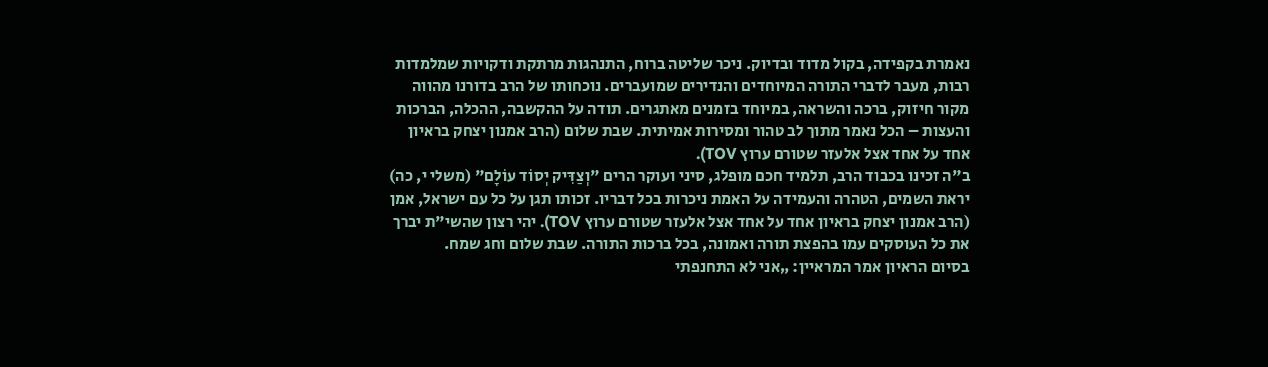נאמרת בקפידה, בקול מדוד ובדיוק. ניכר שליטה ברוח, התנהגות מרתקת ודקויות שמלמדות רבות, מעבר לדברי התורה המיוחדים והנדירים שמועברים. נוכחותו של הרב בדורנו מהווה מקור חיזוק, ברכה והשראה, במיוחד בזמנים מאתגרים. תודה על ההקשבה, ההכלה, הברכות והעצות – הכל נאמר מתוך לב טהור ומסירות אמיתית. שבת שלום (הרב אמנון יצחק בראיון אחד על אחד אצל אלעזר שטורם ערוץ TOV).
ב"ה זכינו בכבוד הרב, תלמיד חכם מופלג, סיני ועוקר הרים "וְצַדִּיק יְסוֹד עוֹלָם" (משלי י, כה) יראת השמים, הטהרה והעמידה על האמת ניכרות בכל דבריו. זכותו תגן על כל עם ישראל, אמן (הרב אמנון יצחק בראיון אחד על אחד אצל אלעזר שטורם ערוץ TOV). יהי רצון שהשי"ת יברך את כל העוסקים עמו בהפצת תורה ואמונה, בכל ברכות התורה. שבת שלום וחג שמח.
בסיום הראיון אמר המראיין: „אני לא התחנפתי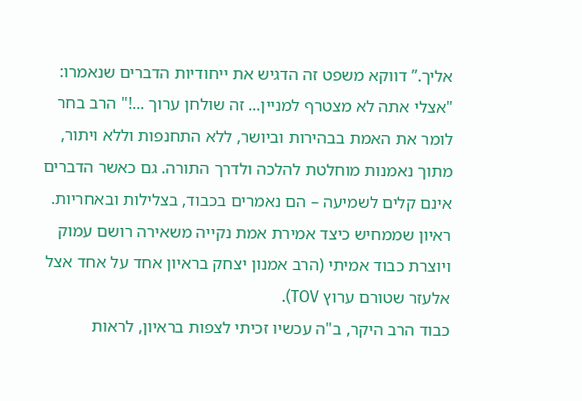אליך.” דווקא משפט זה הדגיש את ייחודיות הדברים שנאמרו: "אצלי אתה לא מצטרף למניין... זה שולחן ערוך ...!" הרב בחר לומר את האמת בבהירות וביושר, ללא התחנפות וללא ויתור, מתוך נאמנות מוחלטת להלכה ולדרך התורה. גם כאשר הדברים אינם קלים לשמיעה – הם נאמרים בכבוד, בצלילות ובאחריות. ראיון שממחיש כיצד אמירת אמת נקייה משאירה רושם עמוק ויוצרת כבוד אמיתי (הרב אמנון יצחק בראיון אחד על אחד אצל אלעזר שטורם ערוץ TOV).
כבוד הרב היקר, ב"ה עכשיו זכיתי לצפות בראיון, לראות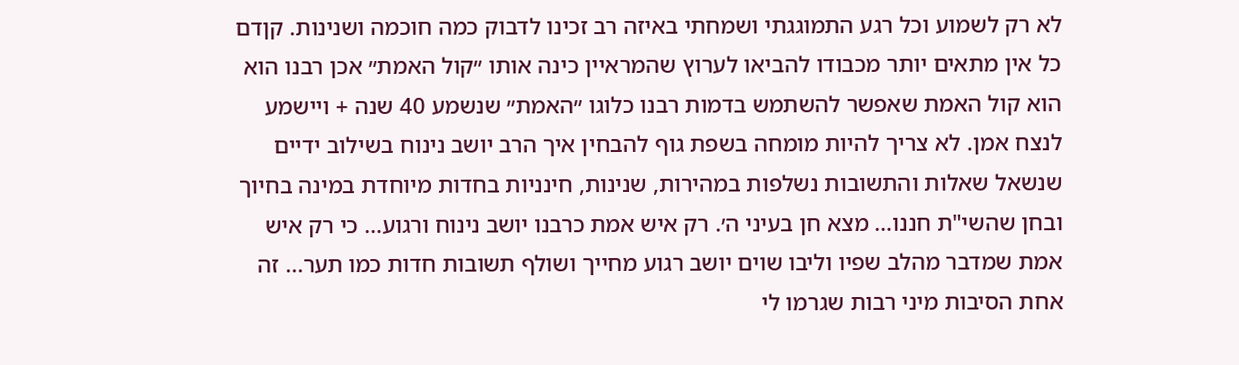לא רק לשמוע וכל רגע התמוגגתי ושמחתי באיזה רב זכינו לדבוק כמה חוכמה ושנינות. קןדם כל אין מתאים יותר מכבודו להביאו לערוץ שהמראיין כינה אותו ״קול האמת״ אכן רבנו הוא הוא קול האמת שאפשר להשתמש בדמות רבנו כלוגו ״האמת״ שנשמע 40 שנה + ויישמע לנצח אמן. לא צריך להיות מומחה בשפת גוף להבחין איך הרב יושב נינוח בשילוב ידיים שנשאל שאלות והתשובות נשלפות במהירות, שנינות, חינניות בחדות מיוחדת במינה בחיוך ובחן שהשי"ת חננו… מצא חן בעיני ה׳. רק איש אמת כרבנו יושב נינוח ורגוע… כי רק איש אמת שמדבר מהלב שפיו וליבו שוים יושב רגוע מחייך ושולף תשובות חדות כמו תער... זה אחת הסיבות מיני רבות שגרמו לי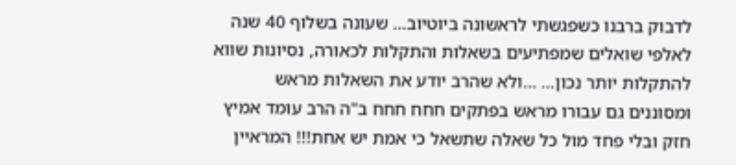לדבוק ברבנו כשפגשתי לראשונה ביוטיוב… שעונה בשלוף 40 שנה לאלפי שואלים שמפתיעים בשאלות והתקלות לכאורה, נסיונות שווא להתקלות יותר נכון… …ולא שהרב יודע את השאלות מראש ומסוננים גם עבורו מראש בפתקים חחח חחח ב"ה הרב עומד אמיץ חזק ובלי פחד מול כל שאלה שתשאל כי אמת יש אחת!!! המראיין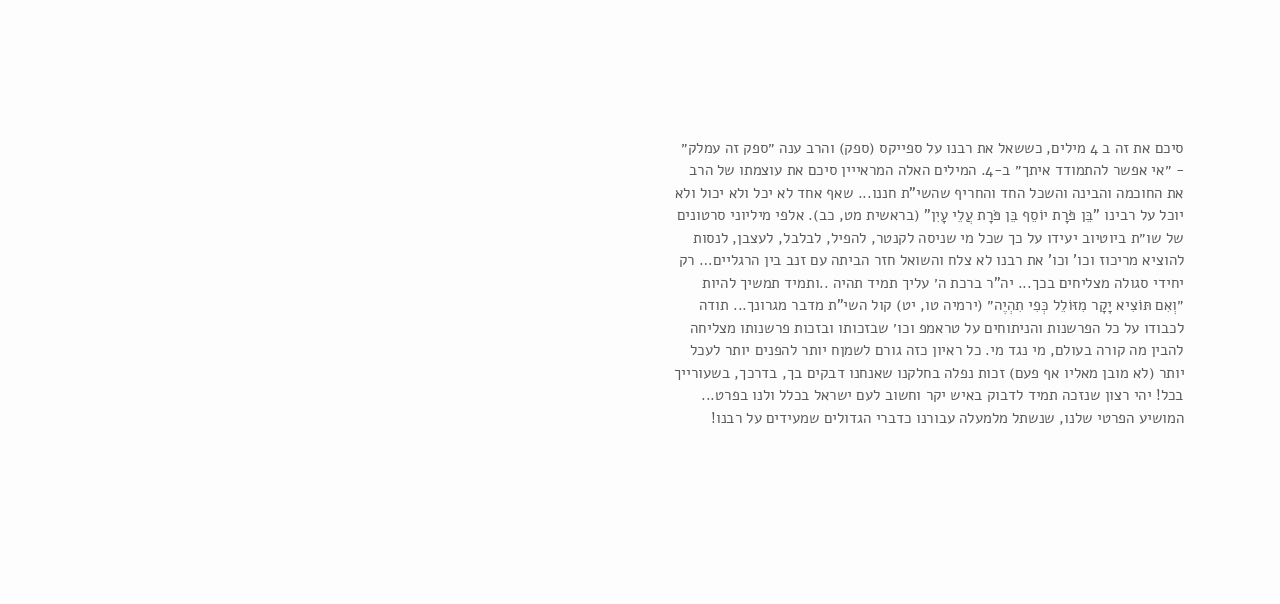סיכם את זה ב 4 מילים, כששאל את רבנו על ספייקס (ספק) והרב ענה ״ספק זה עמלק״ - ״אי אפשר להתמודד איתך״ ב-4. המילים האלה המראייין סיכם את עוצמתו של הרב את החוכמה והבינה והשכל החד והחריף שהשי"ת חננו... שאף אחד לא יכל ולא יכול ולא יוכל על רבינו "בֵּן פֹּרָת יוֹסֵף בֵּן פֹּרָת עֲלֵי עָיִן" (בראשית מט, כב). אלפי מיליוני סרטונים של שו״ת ביוטיוב יעידו על כך שכל מי שניסה לקנטר, להפיל, לבלבל, לעצבן, לנסות להוציא מריכוז וכו' וכו' את רבנו לא צלח והשואל חזר הביתה עם זנב בין הרגליים… רק יחידי סגולה מצליחים בכך... יה"ר ברכת ה׳ עליך תמיד תהיה ..ותמיד תמשיך להיות ״וְאִם תּוֹצִיא יָקָר מִזּוֹלֵל כְּפִי תִהְיֶה״ (ירמיה טו, יט) קול השי"ת מדבר מגרונך... תודה לכבודו על כל הפרשנות והניתוחים על טראמפ וכו׳ שבזכותו ובזכות פרשנותו מצליחה להבין מה קורה בעולם, מי נגד מי. כל ראיון כזה גורם לשמןח יותר להפנים יותר לעכל יותר (לא מובן מאליו אף פעם) זכות נפלה בחלקנו שאנחנו דבקים בך, בדרכך, בשעורייך בכל! יהי רצון שנזכה תמיד לדבוק באיש יקר וחשוב לעם ישראל בכלל ולנו בפרט... המושיע הפרטי שלנו, שנשתל מלמעלה עבורנו כדברי הגדולים שמעידים על רבנו!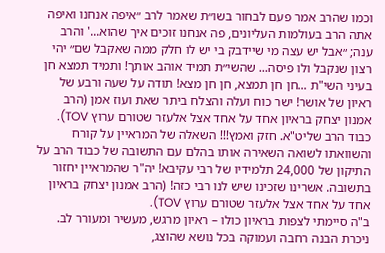וכמו שהרב אמר פעם לבחור בשו״ת שאמר לרב ״איפה אנחנו ואיפה אתה הרב בעולמות העליונים, פה אנחנו זוכים איך שהוא...' והרב ענה; ״אבל יש עצה מי שיידבק בי יש לו חלק ממה שאקבל שם״ יהי רצון שנקבל ולו פיסה... שהשי״ת תמיד אוהב אותך! ותמיד תמצא חן בעיני השי"ת ...חן חן תמצא, חן חן מצא! תודה על שעה ורבע של ראיון של אושר! ישר כוח ועלה והצלח ביתר שאת ועוז אמן (הרב אמנון יצחק בראיון אחד על אחד אצל אלעזר שטורם ערוץ TOV).
כבוד הרב שליט"א. חזק ואמץ!!! השאלה של המראיין על קורח והשוואתו לשואה השאירה אותו בהלם עם התשובה של כבוד הרב על התיקון של 24,000 תלמידיו של רבי עקיבא! יה"ר שהמראיין יחזור בתשובה. אשרינו שזכינו שיש לנו רבי כזה! (הרב אמנון יצחק בראיון אחד על אחד אצל אלעזר שטורם ערוץ TOV).
ב"ה סיימתי לצפות בראיון כולו – ראיון מרגש, מעשיר ומעורר לב. ניכרת הבנה רחבה ועמוקה בכל נושא שהוצג,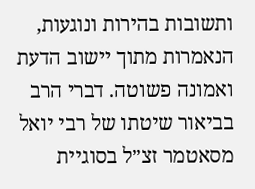ותשובות בהירות ונוגעות, הנאמרות מתוך יישוב הדעת ואמונה פשוטה. דברי הרב בביאור שיטתו של רבי יואל מסאטמר זצ״ל בסוגיית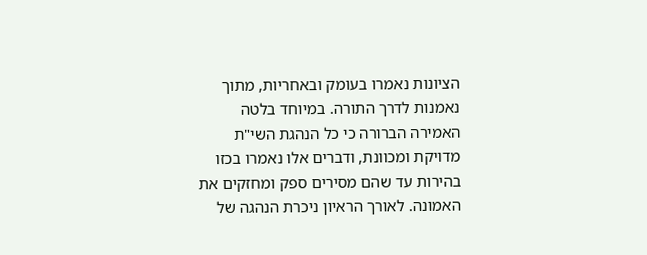הציונות נאמרו בעומק ובאחריות, מתוך נאמנות לדרך התורה. במיוחד בלטה האמירה הברורה כי כל הנהגת השי"ת מדויקת ומכוונת, ודברים אלו נאמרו בכזו בהירות עד שהם מסירים ספק ומחזקים את האמונה. לאורך הראיון ניכרת הנהגה של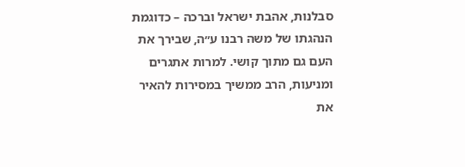סבלנות, אהבת ישראל וברכה – כדוגמת הנהגתו של משה רבנו ע״ה, שבירך את העם גם מתוך קושי. למרות אתגרים ומניעות, הרב ממשיך במסירות להאיר את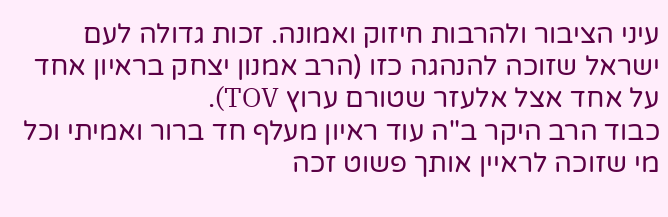עיני הציבור ולהרבות חיזוק ואמונה. זכות גדולה לעם ישראל שזוכה להנהגה כזו (הרב אמנון יצחק בראיון אחד על אחד אצל אלעזר שטורם ערוץ TOV).
כבוד הרב היקר ב"ה עוד ראיון מעלף חד ברור ואמיתי וכל מי שזוכה לראיין אותך פשוט זכה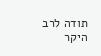תודה לרב היקר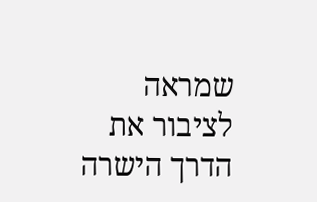שמראה לציבור את הדרך הישרה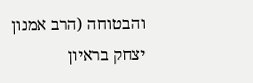והבטוחה (הרב אמנון יצחק בראיון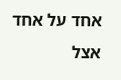אחד על אחד אצל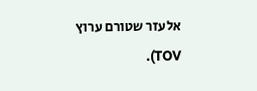אלעזר שטורם ערוץ TOV).